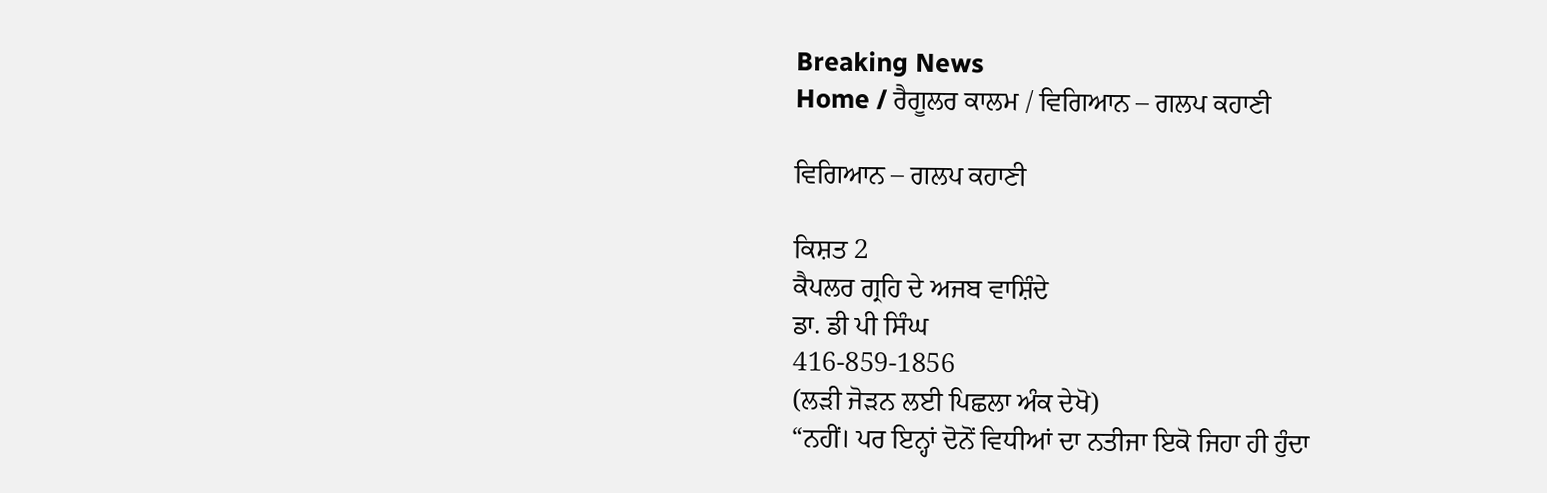Breaking News
Home / ਰੈਗੂਲਰ ਕਾਲਮ / ਵਿਗਿਆਨ – ਗਲਪ ਕਹਾਣੀ

ਵਿਗਿਆਨ – ਗਲਪ ਕਹਾਣੀ

ਕਿਸ਼ਤ 2
ਕੈਪਲਰ ਗ੍ਰਹਿ ਦੇ ਅਜਬ ਵਾਸ਼ਿੰਦੇ
ਡਾ. ਡੀ ਪੀ ਸਿੰਘ
416-859-1856
(ਲੜੀ ਜੋੜਨ ਲਈ ਪਿਛਲਾ ਅੰਕ ਦੇਖੋ)
“ਨਹੀਂ। ਪਰ ਇਨ੍ਹਾਂ ਦੋਨੋਂ ਵਿਧੀਆਂ ਦਾ ਨਤੀਜਾ ਇਕੋ ਜਿਹਾ ਹੀ ਹੁੰਦਾ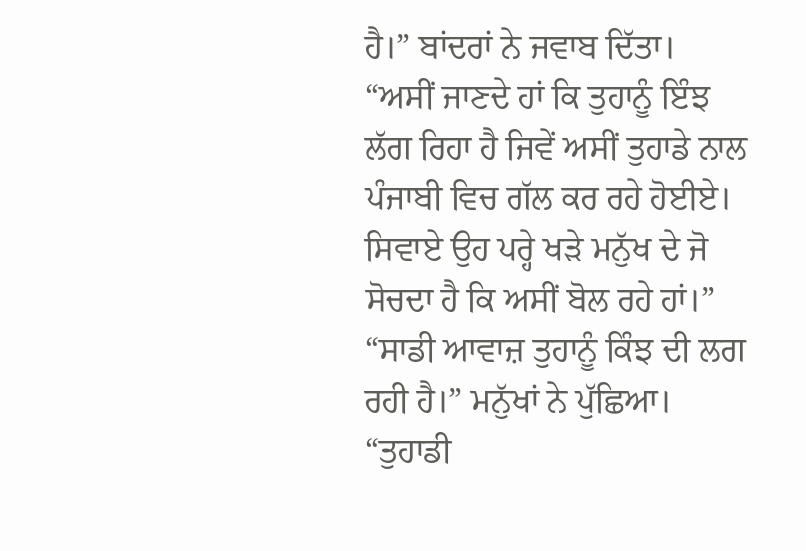ਹੈ।” ਬਾਂਦਰਾਂ ਨੇ ਜਵਾਬ ਦਿੱਤਾ। “ਅਸੀਂ ਜਾਣਦੇ ਹਾਂ ਕਿ ਤੁਹਾਨੂੰ ਇੰਝ ਲੱਗ ਰਿਹਾ ਹੈ ਜਿਵੇਂ ਅਸੀਂ ਤੁਹਾਡੇ ਨਾਲ ਪੰਜਾਬੀ ਵਿਚ ਗੱਲ ਕਰ ਰਹੇ ਹੋਈਏ।
ਸਿਵਾਏ ਉਹ ਪਰ੍ਹੇ ਖੜੇ ਮਨੁੱਖ ਦੇ ਜੋ ਸੋਚਦਾ ਹੈ ਕਿ ਅਸੀਂ ਬੋਲ ਰਹੇ ਹਾਂ।”
“ਸਾਡੀ ਆਵਾਜ਼ ਤੁਹਾਨੂੰ ਕਿੰਝ ਦੀ ਲਗ ਰਹੀ ਹੈ।” ਮਨੁੱਖਾਂ ਨੇ ਪੁੱਛਿਆ।
“ਤੁਹਾਡੀ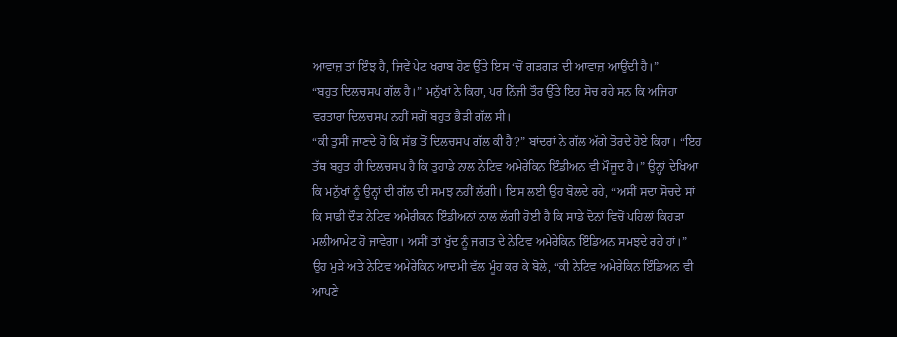ਆਵਾਜ਼ ਤਾਂ ਇੰਝ ਹੈ, ਜਿਵੇਂ ਪੇਟ ਖਰਾਬ ਹੋਣ ਉੱਤੇ ਇਸ ‘ਚੋਂ ਗੜਗੜ ਦੀ ਆਵਾਜ਼ ਆਉਂਦੀ ਹੈ।”
“ਬਹੁਤ ਦਿਲਚਸਪ ਗੱਲ ਹੈ।” ਮਨੁੱਖਾਂ ਨੇ ਕਿਹਾ, ਪਰ ਨਿੱਜੀ ਤੌਰ ਉੱਤੇ ਇਹ ਸੋਚ ਰਹੇ ਸਨ ਕਿ ਅਜਿਹਾ ਵਰਤਾਰਾ ਦਿਲਚਸਪ ਨਹੀਂ ਸਗੋਂ ਬਹੁਤ ਭੈੜੀ ਗੱਲ ਸੀ।
“ਕੀ ਤੁਸੀਂ ਜਾਣਦੇ ਹੋ ਕਿ ਸੱਭ ਤੋਂ ਦਿਲਚਸਪ ਗੱਲ ਕੀ ਹੈ?” ਬਾਂਦਰਾਂ ਨੇ ਗੱਲ ਅੱਗੇ ਤੋਰਦੇ ਹੋਏ ਕਿਹਾ। “ਇਹ ਤੱਥ ਬਹੁਤ ਹੀ ਦਿਲਚਸਪ ਹੈ ਕਿ ਤੁਹਾਡੇ ਨਾਲ ਨੇਟਿਵ ਅਮੇਰੇਕਿਨ ਇੰਡੀਅਨ ਵੀ ਮੌਜੂਦ ਹੈ।” ਉਨ੍ਹਾਂ ਦੇਖਿਆ ਕਿ ਮਨੁੱਖਾਂ ਨੂੰ ਉਨ੍ਹਾਂ ਦੀ ਗੱਲ ਦੀ ਸਮਝ ਨਹੀਂ ਲੱਗੀ। ਇਸ ਲਈ ਉਹ ਬੋਲਦੇ ਰਹੇ, “ਅਸੀਂ ਸਦਾ ਸੋਚਦੇ ਸਾਂ ਕਿ ਸਾਡੀ ਦੌੜ ਨੇਟਿਵ ਅਮੇਰੀਕਨ ਇੰਡੀਅਨਾਂ ਨਾਲ ਲੱਗੀ ਹੋਈ ਹੈ ਕਿ ਸਾਡੇ ਦੋਨਾਂ ਵਿਚੋਂ ਪਹਿਲਾਂ ਕਿਹੜਾ ਮਲੀਆਮੇਟ ਹੋ ਜਾਵੇਗਾ। ਅਸੀਂ ਤਾਂ ਖੁੱਦ ਨੂੰ ਜਗਤ ਦੇ ਨੇਟਿਵ ਅਮੇਰੇਕਿਨ ਇੰਡਿਅਨ ਸਮਝਦੇ ਰਹੇ ਹਾਂ।”
ਉਹ ਮੁੜੇ ਅਤੇ ਨੇਟਿਵ ਅਮੇਰੇਕਿਨ ਆਦਮੀ ਵੱਲ ਮੂੰਹ ਕਰ ਕੇ ਬੋਲੇ, “ਕੀ ਨੇਟਿਵ ਅਮੇਰੇਕਿਨ ਇੰਡਿਅਨ ਵੀ ਆਪਣੇ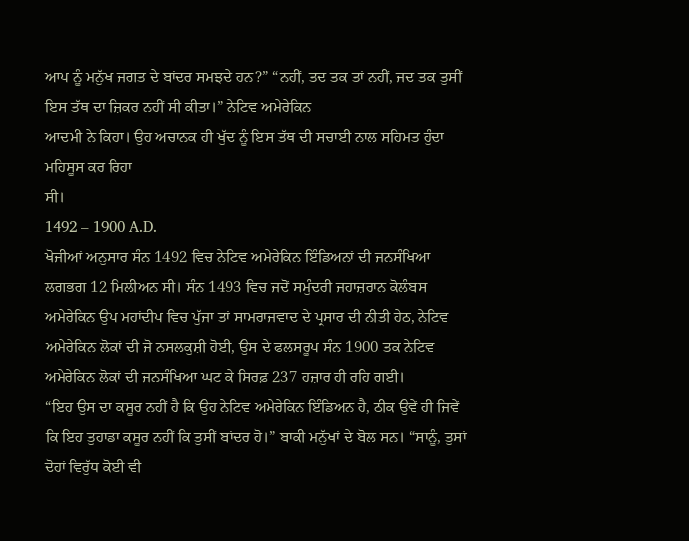ਆਪ ਨੂੰ ਮਨੁੱਖ ਜਗਤ ਦੇ ਬਾਂਦਰ ਸਮਝਦੇ ਹਨ?” “ਨਹੀਂ, ਤਦ ਤਕ ਤਾਂ ਨਹੀਂ, ਜਦ ਤਕ ਤੁਸੀਂ ਇਸ ਤੱਥ ਦਾ ਜ਼ਿਕਰ ਨਹੀਂ ਸੀ ਕੀਤਾ।” ਨੇਟਿਵ ਅਮੇਰੇਕਿਨ
ਆਦਮੀ ਨੇ ਕਿਹਾ। ਉਹ ਅਚਾਨਕ ਹੀ ਖੁੱਦ ਨੂੰ ਇਸ ਤੱਥ ਦੀ ਸਚਾਈ ਨਾਲ ਸਹਿਮਤ ਹੁੰਦਾ ਮਹਿਸੂਸ ਕਰ ਰਿਹਾ
ਸੀ।
1492 – 1900 A.D.
ਖੋਜੀਆਂ ਅਨੁਸਾਰ ਸੰਨ 1492 ਵਿਚ ਨੇਟਿਵ ਅਮੇਰੇਕਿਨ ਇੰਡਿਅਨਾਂ ਦੀ ਜਨਸੰਖਿਆ ਲਗਭਗ 12 ਮਿਲੀਅਨ ਸੀ। ਸੰਨ 1493 ਵਿਚ ਜਦੋਂ ਸਮੁੰਦਰੀ ਜਹਾਜ਼ਰਾਨ ਕੋਲੰਬਸ ਅਮੇਰੇਕਿਨ ਉਪ ਮਹਾਂਦੀਪ ਵਿਚ ਪੁੱਜਾ ਤਾਂ ਸਾਮਰਾਜਵਾਦ ਦੇ ਪ੍ਰਸਾਰ ਦੀ ਨੀਤੀ ਹੇਠ, ਨੇਟਿਵ ਅਮੇਰੇਕਿਨ ਲੋਕਾਂ ਦੀ ਜੋ ਨਸਲਕੁਸ਼ੀ ਹੋਈ, ਉਸ ਦੇ ਫਲਸਰੂਪ ਸੰਨ 1900 ਤਕ ਨੇਟਿਵ ਅਮੇਰੇਕਿਨ ਲੋਕਾਂ ਦੀ ਜਨਸੰਖਿਆ ਘਟ ਕੇ ਸਿਰਫ਼ 237 ਹਜ਼ਾਰ ਹੀ ਰਹਿ ਗਈ।
“ਇਹ ਉਸ ਦਾ ਕਸੂਰ ਨਹੀਂ ਹੈ ਕਿ ਉਹ ਨੇਟਿਵ ਅਮੇਰੇਕਿਨ ਇੰਡਿਅਨ ਹੈ, ਠੀਕ ਉਵੇਂ ਹੀ ਜਿਵੇਂ ਕਿ ਇਹ ਤੁਹਾਡਾ ਕਸੂਰ ਨਹੀਂ ਕਿ ਤੁਸੀਂ ਬਾਂਦਰ ਹੋ।” ਬਾਕੀ ਮਨੁੱਖਾਂ ਦੇ ਬੋਲ ਸਨ। “ਸਾਨੂੰ, ਤੁਸਾਂ ਦੋਹਾਂ ਵਿਰੁੱਧ ਕੋਈ ਵੀ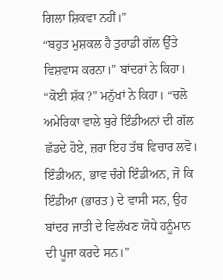ਗਿਲਾ ਸ਼ਿਕਵਾ ਨਹੀਂ।”
“ਬਹੁਤ ਮੁਸ਼ਕਲ ਹੈ ਤੁਹਾਡੀ ਗੱਲ ਉੱਤੇ ਵਿਸ਼ਵਾਸ ਕਰਨਾ।” ਬਾਂਦਰਾਂ ਨੇ ਕਿਹਾ।
“ਕੋਈ ਸ਼ੱਕ?” ਮਨੁੱਖਾਂ ਨੇ ਕਿਹਾ। “ਚਲੋ ਅਮੇਰਿਕਾ ਵਾਲੇ ਬੁਰੇ ਇੰਡੀਅਨਾਂ ਦੀ ਗੱਲ ਛੱਡਦੇ ਹੋਏ, ਜ਼ਰਾ ਇਹ ਤੱਥ ਵਿਚਾਰ ਲਵੋ। ਇੰਡੀਅਨ, ਭਾਵ ਚੰਗੇ ਇੰਡੀਅਨ, ਜੋ ਕਿ ਇੰਡੀਆ (ਭਾਰਤ) ਦੇ ਵਾਸੀ ਸਨ, ਉਹ ਬਾਂਦਰ ਜਾਤੀ ਦੇ ਵਿਲੱਖਣ ਯੋਧੇ ਹਨੂੰਮਾਨ ਦੀ ਪੂਜਾ ਕਰਦੇ ਸਨ।”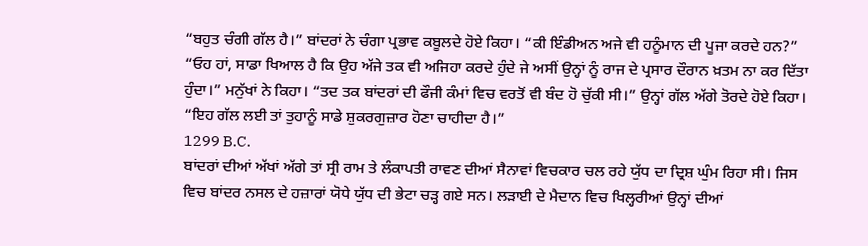“ਬਹੁਤ ਚੰਗੀ ਗੱਲ ਹੈ।” ਬਾਂਦਰਾਂ ਨੇ ਚੰਗਾ ਪ੍ਰਭਾਵ ਕਬੂਲਦੇ ਹੋਏ ਕਿਹਾ। “ਕੀ ਇੰਡੀਅਨ ਅਜੇ ਵੀ ਹਨੂੰਮਾਨ ਦੀ ਪੂਜਾ ਕਰਦੇ ਹਨ?”
“ਓਹ ਹਾਂ, ਸਾਡਾ ਖਿਆਲ ਹੈ ਕਿ ਉਹ ਅੱਜੇ ਤਕ ਵੀ ਅਜਿਹਾ ਕਰਦੇ ਹੁੰਦੇ ਜੇ ਅਸੀਂ ਉਨ੍ਹਾਂ ਨੂੰ ਰਾਜ ਦੇ ਪ੍ਰਸਾਰ ਦੌਰਾਨ ਖ਼ਤਮ ਨਾ ਕਰ ਦਿੱਤਾ ਹੁੰਦਾ।” ਮਨੁੱਖਾਂ ਨੇ ਕਿਹਾ। “ਤਦ ਤਕ ਬਾਂਦਰਾਂ ਦੀ ਫੌਜੀ ਕੰਮਾਂ ਵਿਚ ਵਰਤੋਂ ਵੀ ਬੰਦ ਹੋ ਚੁੱਕੀ ਸੀ।” ਉਨ੍ਹਾਂ ਗੱਲ ਅੱਗੇ ਤੋਰਦੇ ਹੋਏ ਕਿਹਾ। “ਇਹ ਗੱਲ ਲਈ ਤਾਂ ਤੁਹਾਨੂੰ ਸਾਡੇ ਸ਼ੁਕਰਗੁਜ਼ਾਰ ਹੋਣਾ ਚਾਹੀਦਾ ਹੈ।”
1299 B.C.
ਬਾਂਦਰਾਂ ਦੀਆਂ ਅੱਖਾਂ ਅੱਗੇ ਤਾਂ ਸ੍ਰੀ ਰਾਮ ਤੇ ਲੰਕਾਪਤੀ ਰਾਵਣ ਦੀਆਂ ਸੈਨਾਵਾਂ ਵਿਚਕਾਰ ਚਲ ਰਹੇ ਯੁੱਧ ਦਾ ਦ੍ਰਿਸ਼ ਘੁੰਮ ਰਿਹਾ ਸੀ। ਜਿਸ ਵਿਚ ਬਾਂਦਰ ਨਸਲ ਦੇ ਹਜ਼ਾਰਾਂ ਯੋਧੇ ਯੁੱਧ ਦੀ ਭੇਟਾ ਚੜ੍ਹ ਗਏ ਸਨ। ਲੜਾਈ ਦੇ ਮੈਦਾਨ ਵਿਚ ਖਿਲ੍ਹਰੀਆਂ ਉਨ੍ਹਾਂ ਦੀਆਂ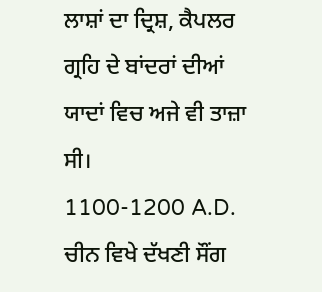ਲਾਸ਼ਾਂ ਦਾ ਦ੍ਰਿਸ਼, ਕੈਪਲਰ ਗ੍ਰਹਿ ਦੇ ਬਾਂਦਰਾਂ ਦੀਆਂ ਯਾਦਾਂ ਵਿਚ ਅਜੇ ਵੀ ਤਾਜ਼ਾ ਸੀ।
1100-1200 A.D.
ਚੀਨ ਵਿਖੇ ਦੱਖਣੀ ਸੌਂਗ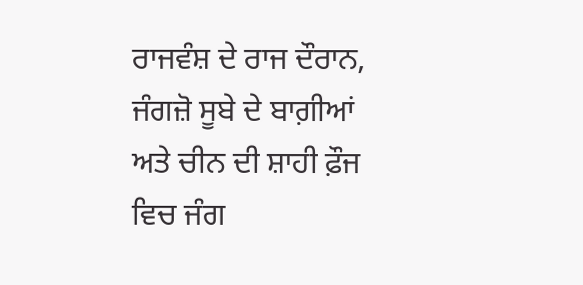ਰਾਜਵੰਸ਼ ਦੇ ਰਾਜ ਦੌਰਾਨ, ਜੰਗਜ਼ੋ ਸੂਬੇ ਦੇ ਬਾਗ਼ੀਆਂ ਅਤੇ ਚੀਨ ਦੀ ਸ਼ਾਹੀ ਫ਼ੌਜ ਵਿਚ ਜੰਗ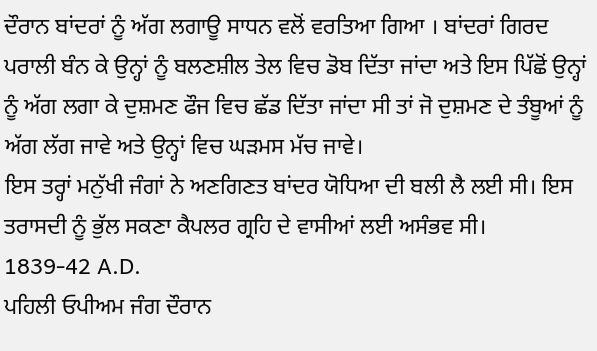ਦੌਰਾਨ ਬਾਂਦਰਾਂ ਨੂੰ ਅੱਗ ਲਗਾਊ ਸਾਧਨ ਵਲੋਂ ਵਰਤਿਆ ਗਿਆ । ਬਾਂਦਰਾਂ ਗਿਰਦ ਪਰਾਲੀ ਬੰਨ ਕੇ ਉਨ੍ਹਾਂ ਨੂੰ ਬਲਣਸ਼ੀਲ ਤੇਲ ਵਿਚ ਡੋਬ ਦਿੱਤਾ ਜਾਂਦਾ ਅਤੇ ਇਸ ਪਿੱਛੋਂ ਉਨ੍ਹਾਂ ਨੂੰ ਅੱਗ ਲਗਾ ਕੇ ਦੁਸ਼ਮਣ ਫੌਜ ਵਿਚ ਛੱਡ ਦਿੱਤਾ ਜਾਂਦਾ ਸੀ ਤਾਂ ਜੋ ਦੁਸ਼ਮਣ ਦੇ ਤੰਬੂਆਂ ਨੂੰ ਅੱਗ ਲੱਗ ਜਾਵੇ ਅਤੇ ਉਨ੍ਹਾਂ ਵਿਚ ਘੜਮਸ ਮੱਚ ਜਾਵੇ।
ਇਸ ਤਰ੍ਹਾਂ ਮਨੁੱਖੀ ਜੰਗਾਂ ਨੇ ਅਣਗਿਣਤ ਬਾਂਦਰ ਯੋਧਿਆ ਦੀ ਬਲੀ ਲੈ ਲਈ ਸੀ। ਇਸ ਤਰਾਸਦੀ ਨੂੰ ਭੁੱਲ ਸਕਣਾ ਕੈਪਲਰ ਗ੍ਰਹਿ ਦੇ ਵਾਸੀਆਂ ਲਈ ਅਸੰਭਵ ਸੀ।
1839-42 A.D.
ਪਹਿਲੀ ਓਪੀਅਮ ਜੰਗ ਦੌਰਾਨ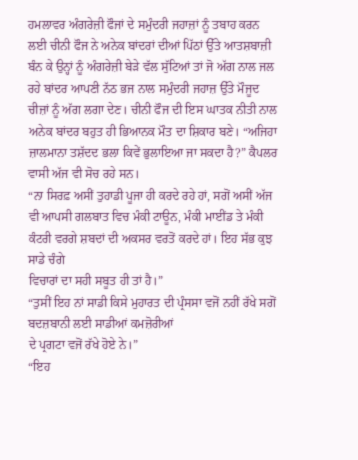ਹਮਲਾਵਰ ਅੰਗਰੇਜ਼ੀ ਫੌਜਾਂ ਦੇ ਸਮੁੰਦਰੀ ਜਹਾਜ਼ਾਂ ਨੂੰ ਤਬਾਹ ਕਰਨ ਲਈ ਚੀਨੀ ਫੌਜ ਨੇ ਅਨੇਕ ਬਾਂਦਰਾਂ ਦੀਆਂ ਪਿੱਠਾਂ ਉੱਤੇ ਆਤਸ਼ਬਾਜ਼ੀ ਬੰਨ ਕੇ ਉਨ੍ਹਾਂ ਨੂੰ ਅੰਗਰੇਜ਼ੀ ਬੇੜੇ ਵੱਲ ਸੁੱਟਿਆਂ ਤਾਂ ਜੋ ਅੱਗ ਨਾਲ ਜਲ ਰਹੇ ਬਾਂਦਰ ਆਪਣੀ ਨੱਠ ਭਜ ਨਾਲ ਸਮੁੰਦਰੀ ਜਹਾਜ਼ ਉੱਤੇ ਮੌਜੂਦ ਚੀਜ਼ਾਂ ਨੂੰ ਅੱਗ ਲਗਾ ਦੇਣ। ਚੀਨੀ ਫੌਜ ਦੀ ਇਸ ਘਾਤਕ ਨੀਤੀ ਨਾਲ ਅਨੇਕ ਬਾਂਦਰ ਬਹੁਤ ਹੀ ਭਿਆਨਕ ਮੌਤ ਦਾ ਸ਼ਿਕਾਰ ਬਣੇ। “ਅਜਿਹਾ ਜ਼ਾਲਮਾਨਾ ਤਸ਼ੱਦਦ ਭਲਾ ਕਿਵੇਂ ਭੁਲਾਇਆ ਜਾ ਸਕਦਾ ਹੈ?” ਕੈਪਲਰ ਵਾਸੀ ਅੱਜ ਵੀ ਸੋਚ ਰਹੇ ਸਨ।
“ਨਾ ਸਿਰਫ਼ ਅਸੀਂ ਤੁਹਾਡੀ ਪੂਜਾ ਹੀ ਕਰਦੇ ਰਹੇ ਹਾਂ, ਸਗੋਂ ਅਸੀਂ ਅੱਜ ਵੀ ਆਪਸੀ ਗਲਬਾਤ ਵਿਚ ਮੰਕੀ ਟਾਊਨ, ਮੰਕੀ ਮਾਈਂਡ ਤੇ ਮੰਕੀ ਕੰਟਰੀ ਵਰਗੇ ਸ਼ਬਦਾਂ ਦੀ ਅਕਸਰ ਵਰਤੋਂ ਕਰਦੇ ਹਾਂ। ਇਹ ਸੱਭ ਕੁਝ ਸਾਡੇ ਚੰਗੇ
ਵਿਚਾਰਾਂ ਦਾ ਸਹੀ ਸਬੂਤ ਹੀ ਤਾਂ ਹੈ।”
“ਤੁਸੀਂ ਇਹ ਨਾਂ ਸਾਡੀ ਕਿਸੇ ਮੁਹਾਰਤ ਦੀ ਪ੍ਰੰਸਸਾ ਵਜੋਂ ਨਹੀਂ ਰੱਖੇ ਸਗੋਂ ਬਦਜ਼ਬਾਨੀ ਲਈ ਸਾਡੀਆਂ ਕਮਜ਼ੋਰੀਆਂ
ਦੇ ਪ੍ਰਗਟਾ ਵਜੋਂ ਰੱਖੇ ਹੋਏ ਨੇ।”
“ਇਹ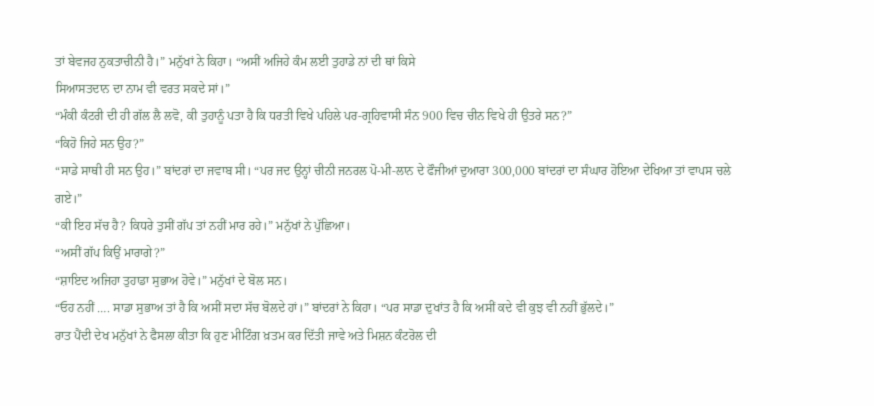ਤਾਂ ਬੇਵਜਹ ਨੁਕਤਾਚੀਨੀ ਹੈ।” ਮਨੁੱਖਾਂ ਨੇ ਕਿਹਾ। “ਅਸੀਂ ਅਜਿਹੇ ਕੰਮ ਲਈ ਤੁਹਾਡੇ ਨਾਂ ਦੀ ਥਾਂ ਕਿਸੇ
ਸਿਆਸਤਦਾਨ ਦਾ ਨਾਮ ਵੀ ਵਰਤ ਸਕਦੇ ਸਾਂ।”
“ਮੰਕੀ ਕੰਟਰੀ ਦੀ ਹੀ ਗੱਲ ਲੈ ਲਵੋ, ਕੀ ਤੁਹਾਨੂੰ ਪਤਾ ਹੈ ਕਿ ਧਰਤੀ ਵਿਖੇ ਪਹਿਲੇ ਪਰ-ਗ੍ਰਹਿਵਾਸੀ ਸੰਨ 900 ਵਿਚ ਚੀਨ ਵਿਖੇ ਹੀ ਉਤਰੇ ਸਨ?”
“ਕਿਹੋ ਜਿਹੇ ਸਨ ਉਹ?”
“ਸਾਡੇ ਸਾਥੀ ਹੀ ਸਨ ਉਹ।” ਬਾਂਦਰਾਂ ਦਾ ਜਵਾਬ ਸੀ। “ਪਰ ਜਦ ਉਨ੍ਹਾਂ ਚੀਨੀ ਜਨਰਲ ਪੋ-ਮੀ-ਲਾਨ ਦੇ ਫੌਜੀਆਂ ਦੁਆਰਾ 300,000 ਬਾਂਦਰਾਂ ਦਾ ਸੰਘਾਰ ਹੋਇਆ ਦੇਖਿਆ ਤਾਂ ਵਾਪਸ ਚਲੇ ਗਏ।”
“ਕੀ ਇਹ ਸੱਚ ਹੈ? ਕਿਧਰੇ ਤੁਸੀਂ ਗੱਪ ਤਾਂ ਨਹੀਂ ਮਾਰ ਰਹੇ।” ਮਨੁੱਖਾਂ ਨੇ ਪੁੱਛਿਆ।
“ਅਸੀਂ ਗੱਪ ਕਿਉਂ ਮਾਰਾਗੇ?”
“ਸ਼ਾਇਦ ਅਜਿਹਾ ਤੁਹਾਡਾ ਸੁਭਾਅ ਹੋਵੇ।” ਮਨੁੱਖਾਂ ਦੇ ਬੋਲ ਸਨ।
“ਓਹ ਨਹੀਂ …. ਸਾਡਾ ਸੁਭਾਅ ਤਾਂ ਹੈ ਕਿ ਅਸੀਂ ਸਦਾ ਸੱਚ ਬੋਲਦੇ ਹਾਂ।” ਬਾਂਦਰਾਂ ਨੇ ਕਿਹਾ। “ਪਰ ਸਾਡਾ ਦੁਖਾਂਤ ਹੈ ਕਿ ਅਸੀਂ ਕਦੇ ਵੀ ਕੁਝ ਵੀ ਨਹੀਂ ਭੁੱਲਦੇ।”
ਰਾਤ ਪੈਂਦੀ ਦੇਖ ਮਨੁੱਖਾਂ ਨੇ ਫੈਸਲਾ ਕੀਤਾ ਕਿ ਹੁਣ ਮੀਟਿੰਗ ਖ਼ਤਮ ਕਰ ਦਿੱਤੀ ਜਾਵੇ ਅਤੇ ਮਿਸ਼ਨ ਕੰਟਰੋਲ ਦੀ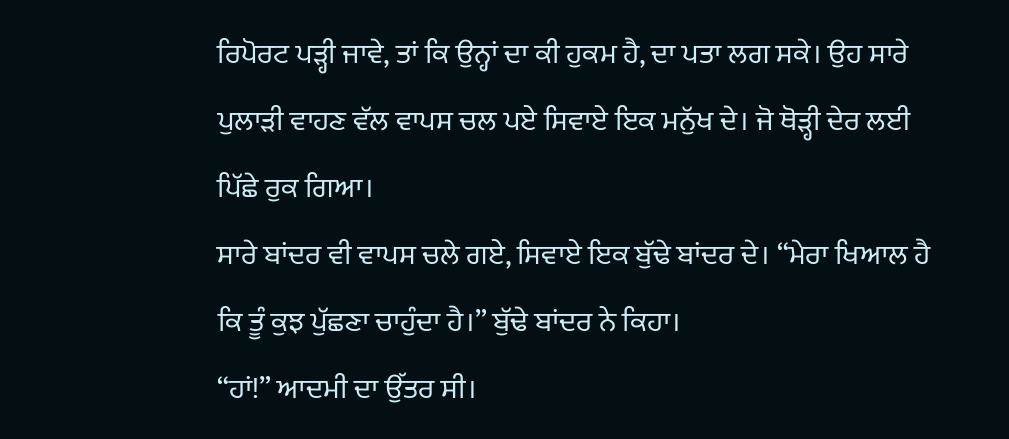ਰਿਪੋਰਟ ਪੜ੍ਹੀ ਜਾਵੇ, ਤਾਂ ਕਿ ਉਨ੍ਹਾਂ ਦਾ ਕੀ ਹੁਕਮ ਹੈ, ਦਾ ਪਤਾ ਲਗ ਸਕੇ। ਉਹ ਸਾਰੇ ਪੁਲਾੜੀ ਵਾਹਣ ਵੱਲ ਵਾਪਸ ਚਲ ਪਏ ਸਿਵਾਏ ਇਕ ਮਨੁੱਖ ਦੇ। ਜੋ ਥੋੜ੍ਹੀ ਦੇਰ ਲਈ ਪਿੱਛੇ ਰੁਕ ਗਿਆ।
ਸਾਰੇ ਬਾਂਦਰ ਵੀ ਵਾਪਸ ਚਲੇ ਗਏ, ਸਿਵਾਏ ਇਕ ਬੁੱਢੇ ਬਾਂਦਰ ਦੇ। “ਮੇਰਾ ਖਿਆਲ ਹੈ ਕਿ ਤੂੰ ਕੁਝ ਪੁੱਛਣਾ ਚਾਹੁੰਦਾ ਹੈ।” ਬੁੱਢੇ ਬਾਂਦਰ ਨੇ ਕਿਹਾ।
“ਹਾਂ!” ਆਦਮੀ ਦਾ ਉੱਤਰ ਸੀ।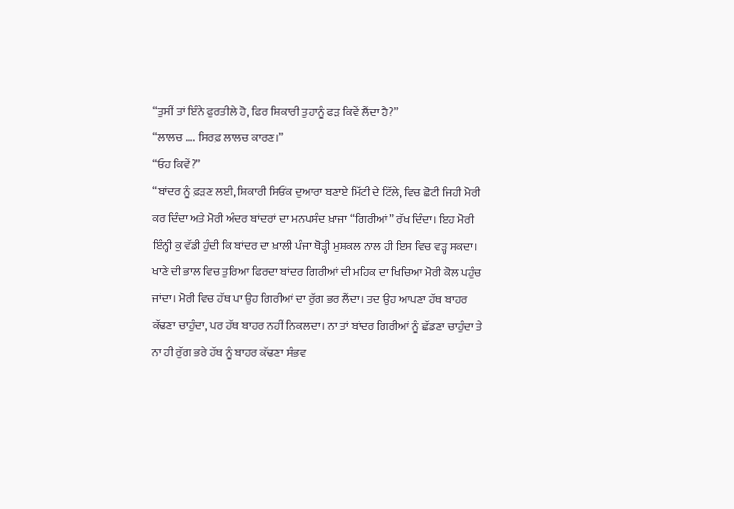“ਤੁਸੀਂ ਤਾਂ ਇੰਨੇ ਫੁਰਤੀਲੇ ਹੋ, ਫਿਰ ਸ਼ਿਕਾਰੀ ਤੁਹਾਨੂੰ ਫੜ ਕਿਵੇਂ ਲੈਂਦਾ ਹੈ?”
“ਲਾਲਚ …. ਸਿਰਫ਼ ਲਾਲਚ ਕਾਰਣ।”
“ਓਹ ਕਿਵੇਂ?”
“ਬਾਂਦਰ ਨੂੰ ਫ਼ੜਣ ਲਈ, ਸ਼ਿਕਾਰੀ ਸਿਓਂਕ ਦੁਆਰਾ ਬਣਾਏ ਮਿੱਟੀ ਦੇ ਟਿੱਲੇ, ਵਿਚ ਛੋਟੀ ਜਿਹੀ ਮੋਰੀ ਕਰ ਦਿੰਦਾ ਅਤੇ ਮੋਰੀ ਅੰਦਰ ਬਾਂਦਰਾਂ ਦਾ ਮਨਪਸੰਦ ਖ਼ਾਜਾ “ਗਿਰੀਆਂ” ਰੱਖ ਦਿੰਦਾ। ਇਹ ਮੋਰੀ ਇੰਨ੍ਹੀ ਕੁ ਵੱਡੀ ਹੁੰਦੀ ਕਿ ਬਾਂਦਰ ਦਾ ਖ਼ਾਲੀ ਪੰਜਾ ਥੋੜ੍ਹੀ ਮੁਸ਼ਕਲ ਨਾਲ ਹੀ ਇਸ ਵਿਚ ਵੜ੍ਹ ਸਕਦਾ। ਖਾਣੇ ਦੀ ਭਾਲ ਵਿਚ ਤੁਰਿਆ ਫਿਰਦਾ ਬਾਂਦਰ ਗਿਰੀਆਂ ਦੀ ਮਹਿਕ ਦਾ ਖਿਚਿਆ ਮੋਰੀ ਕੋਲ ਪਹੁੰਚ ਜਾਂਦਾ। ਮੋਰੀ ਵਿਚ ਹੱਥ ਪਾ ਉਹ ਗਿਰੀਆਂ ਦਾ ਰੁੱਗ ਭਰ ਲੈਂਦਾ। ਤਦ ਉਹ ਆਪਣਾ ਹੱਥ ਬਾਹਰ ਕੱਢਣਾ ਚਾਹੁੰਦਾ, ਪਰ ਹੱਥ ਬਾਹਰ ਨਹੀਂ ਨਿਕਲਦਾ। ਨਾ ਤਾਂ ਬਾਂਦਰ ਗਿਰੀਆਂ ਨੂੰ ਛੱਡਣਾ ਚਾਹੁੰਦਾ ਤੇ ਨਾ ਹੀ ਰੁੱਗ ਭਰੇ ਹੱਥ ਨੂੰ ਬਾਹਰ ਕੱਢਣਾ ਸੰਭਵ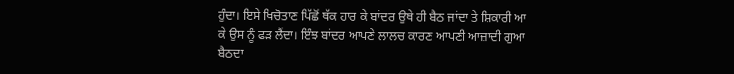ਹੁੰਦਾ। ਇਸੇ ਖਿਚੋਤਾਣ ਪਿੱਛੋਂ ਥੱਕ ਹਾਰ ਕੇ ਬਾਂਦਰ ਉਥੇ ਹੀ ਬੈਠ ਜਾਂਦਾ ਤੇ ਸ਼ਿਕਾਰੀ ਆ ਕੇ ਉਸ ਨੂੰ ਫੜ ਲੈਂਦਾ। ਇੰਝ ਬਾਂਦਰ ਆਪਣੇ ਲਾਲਚ ਕਾਰਣ ਆਪਣੀ ਆਜ਼ਾਦੀ ਗੁਆ ਬੈਠਦਾ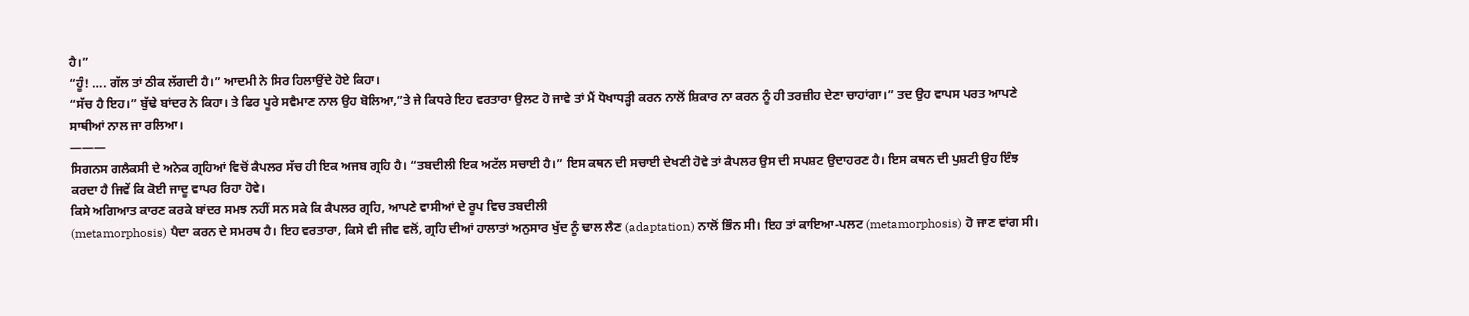ਹੈ।”
“ਹੂੰ! …. ਗੱਲ ਤਾਂ ਠੀਕ ਲੱਗਦੀ ਹੈ।” ਆਦਮੀ ਨੇ ਸਿਰ ਹਿਲਾਉਂਦੇ ਹੋਏ ਕਿਹਾ।
“ਸੱਚ ਹੈ ਇਹ।” ਬੁੱਢੇ ਬਾਂਦਰ ਨੇ ਕਿਹਾ। ਤੇ ਫਿਰ ਪੂਰੇ ਸਵੈਮਾਣ ਨਾਲ ਉਹ ਬੋਲਿਆ,”ਤੇ ਜੇ ਕਿਧਰੇ ਇਹ ਵਰਤਾਰਾ ਉਲਟ ਹੋ ਜਾਵੇ ਤਾਂ ਮੈਂ ਧੋਖਾਧੜ੍ਹੀ ਕਰਨ ਨਾਲੋਂ ਸ਼ਿਕਾਰ ਨਾ ਕਰਨ ਨੂੰ ਹੀ ਤਰਜ਼ੀਹ ਦੇਣਾ ਚਾਹਾਂਗਾ।” ਤਦ ਉਹ ਵਾਪਸ ਪਰਤ ਆਪਣੇ ਸਾਥੀਆਂ ਨਾਲ ਜਾ ਰਲਿਆ।
———
ਸਿਗਨਸ ਗਲੈਕਸੀ ਦੇ ਅਨੇਕ ਗ੍ਰਹਿਆਂ ਵਿਚੋਂ ਕੈਪਲਰ ਸੱਚ ਹੀ ਇਕ ਅਜਬ ਗ੍ਰਹਿ ਹੈ। “ਤਬਦੀਲੀ ਇਕ ਅਟੱਲ ਸਚਾਈ ਹੈ।” ਇਸ ਕਥਨ ਦੀ ਸਚਾਈ ਦੇਖਣੀ ਹੋਵੇ ਤਾਂ ਕੈਪਲਰ ਉਸ ਦੀ ਸਪਸ਼ਟ ਉਦਾਹਰਣ ਹੈ। ਇਸ ਕਥਨ ਦੀ ਪੁਸ਼ਟੀ ਉਹ ਇੰਝ ਕਰਦਾ ਹੈ ਜਿਵੇਂ ਕਿ ਕੋਈ ਜਾਦੂ ਵਾਪਰ ਰਿਹਾ ਹੋਵੇ।
ਕਿਸੇ ਅਗਿਆਤ ਕਾਰਣ ਕਰਕੇ ਬਾਂਦਰ ਸਮਝ ਨਹੀਂ ਸਨ ਸਕੇ ਕਿ ਕੈਪਲਰ ਗ੍ਰਹਿ, ਆਪਣੇ ਵਾਸੀਆਂ ਦੇ ਰੂਪ ਵਿਚ ਤਬਦੀਲੀ
(metamorphosis) ਪੈਦਾ ਕਰਨ ਦੇ ਸਮਰਥ ਹੈ। ਇਹ ਵਰਤਾਰਾ, ਕਿਸੇ ਵੀ ਜੀਵ ਵਲੋਂ, ਗ੍ਰਹਿ ਦੀਆਂ ਹਾਲਾਤਾਂ ਅਨੁਸਾਰ ਖੁੱਦ ਨੂੰ ਢਾਲ ਲੈਣ (adaptation) ਨਾਲੋਂ ਭਿੰਨ ਸੀ। ਇਹ ਤਾਂ ਕਾਇਆ-ਪਲਟ (metamorphosis) ਹੋ ਜਾਣ ਵਾਂਗ ਸੀ।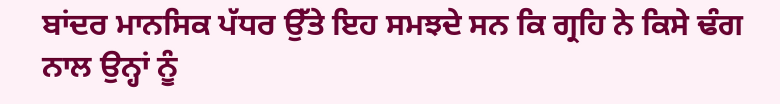ਬਾਂਦਰ ਮਾਨਸਿਕ ਪੱਧਰ ਉੱਤੇ ਇਹ ਸਮਝਦੇ ਸਨ ਕਿ ਗ੍ਰਹਿ ਨੇ ਕਿਸੇ ਢੰਗ ਨਾਲ ਉਨ੍ਹਾਂ ਨੂੰ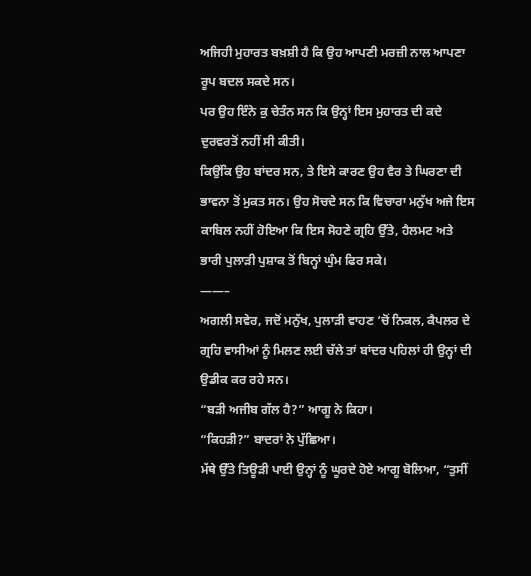ਅਜਿਹੀ ਮੁਹਾਰਤ ਬਖ਼ਸ਼ੀ ਹੈ ਕਿ ਉਹ ਆਪਣੀ ਮਰਜ਼ੀ ਨਾਲ ਆਪਣਾ ਰੂਪ ਬਦਲ ਸਕਦੇ ਸਨ।
ਪਰ ਉਹ ਇੰਨੇ ਕੁ ਚੇਤੰਨ ਸਨ ਕਿ ਉਨ੍ਹਾਂ ਇਸ ਮੁਹਾਰਤ ਦੀ ਕਦੇ ਦੁਰਵਰਤੋਂ ਨਹੀਂ ਸੀ ਕੀਤੀ।
ਕਿਉਂਕਿ ਉਹ ਬਾਂਦਰ ਸਨ, ਤੇ ਇਸੇ ਕਾਰਣ ਉਹ ਵੈਰ ਤੇ ਘਿਰਣਾ ਦੀ ਭਾਵਨਾ ਤੋਂ ਮੁਕਤ ਸਨ। ਉਹ ਸੋਚਦੇ ਸਨ ਕਿ ਵਿਚਾਰਾ ਮਨੁੱਖ ਅਜੇ ਇਸ ਕਾਬਿਲ ਨਹੀਂ ਹੋਇਆ ਕਿ ਇਸ ਸੋਹਣੇ ਗ੍ਰਹਿ ਉੱਤੇ, ਹੈਲਮਟ ਅਤੇ ਭਾਰੀ ਪੁਲਾੜੀ ਪੁਸ਼ਾਕ ਤੋਂ ਬਿਨ੍ਹਾਂ ਘੁੰਮ ਫਿਰ ਸਕੇ।
——–
ਅਗਲੀ ਸਵੇਰ, ਜਦੋਂ ਮਨੁੱਖ, ਪੁਲਾੜੀ ਵਾਹਣ ‘ਚੋਂ ਨਿਕਲ, ਕੈਪਲਰ ਦੇ ਗ੍ਰਹਿ ਵਾਸੀਆਂ ਨੂੰ ਮਿਲਣ ਲਈ ਚੱਲੇ ਤਾਂ ਬਾਂਦਰ ਪਹਿਲਾਂ ਹੀ ਉਨ੍ਹਾਂ ਦੀ ਉਡੀਕ ਕਰ ਰਹੇ ਸਨ।
“ਬੜੀ ਅਜੀਬ ਗੱਲ ਹੈ?” ਆਗੂ ਨੇ ਕਿਹਾ।
“ਕਿਹੜੀ?” ਬਾਦਰਾਂ ਨੇ ਪੁੱਛਿਆ।
ਮੱਥੇ ਉੱਤੇ ਤਿਊੜੀ ਪਾਈ ਉਨ੍ਹਾਂ ਨੂੰ ਘੂਰਦੇ ਹੋਏ ਆਗੂ ਬੋਲਿਆ, “ਤੁਸੀਂ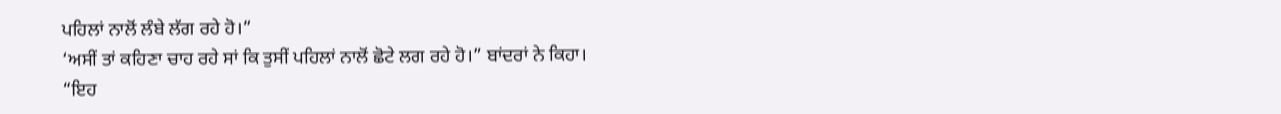ਪਹਿਲਾਂ ਨਾਲੋਂ ਲੰਬੇ ਲੱਗ ਰਹੇ ਹੋ।”
‘ਅਸੀਂ ਤਾਂ ਕਹਿਣਾ ਚਾਹ ਰਹੇ ਸਾਂ ਕਿ ਤੁਸੀਂ ਪਹਿਲਾਂ ਨਾਲੋਂ ਛੋਟੇ ਲਗ ਰਹੇ ਹੋ।” ਬਾਂਦਰਾਂ ਨੇ ਕਿਹਾ।
“ਇਹ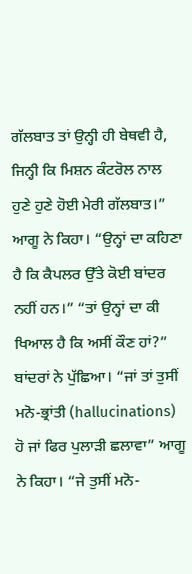ਗੱਲਬਾਤ ਤਾਂ ਉਨ੍ਹੀ ਹੀ ਬੇਥਵੀ ਹੈ, ਜਿਨ੍ਹੀ ਕਿ ਮਿਸ਼ਨ ਕੰਟਰੋਲ ਨਾਲ ਹੁਣੇ ਹੁਣੇ ਹੋਈ ਮੇਰੀ ਗੱਲਬਾਤ।”
ਆਗੂ ਨੇ ਕਿਹਾ। “ਉਨ੍ਹਾਂ ਦਾ ਕਹਿਣਾ ਹੈ ਕਿ ਕੈਪਲਰ ਉੱਤੇ ਕੋਈ ਬਾਂਦਰ ਨਹੀਂ ਹਨ।” “ਤਾਂ ਉਨ੍ਹਾਂ ਦਾ ਕੀ ਖਿਆਲ ਹੈ ਕਿ ਅਸੀਂ ਕੌਣ ਹਾਂ?” ਬਾਂਦਰਾਂ ਨੇ ਪੁੱਛਿਆ। “ਜਾਂ ਤਾਂ ਤੁਸੀਂ ਮਨੋ-ਭ੍ਰਾਂਤੀ (hallucinations) ਹੋ ਜਾਂ ਫਿਰ ਪੁਲਾੜੀ ਛਲਾਵਾ” ਆਗੂ ਨੇ ਕਿਹਾ। “ਜੇ ਤੁਸੀਂ ਮਨੋ-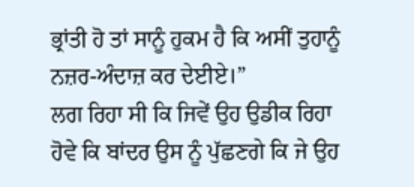ਭ੍ਰਾਂਤੀ ਹੋ ਤਾਂ ਸਾਨੂੰ ਹੁਕਮ ਹੈ ਕਿ ਅਸੀਂ ਤੁਹਾਨੂੰ ਨਜ਼ਰ-ਅੰਦਾਜ਼ ਕਰ ਦੇਈਏ।”
ਲਗ ਰਿਹਾ ਸੀ ਕਿ ਜਿਵੇਂ ਉਹ ਉਡੀਕ ਰਿਹਾ ਹੋਵੇ ਕਿ ਬਾਂਦਰ ਉਸ ਨੂੰ ਪੁੱਛਣਗੇ ਕਿ ਜੇ ਉਹ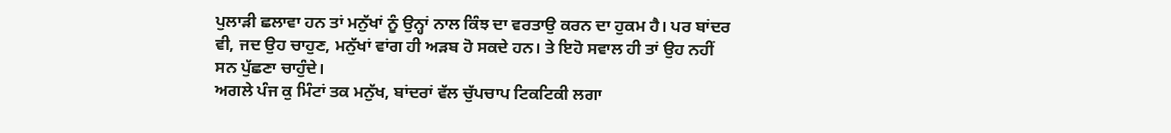ਪੁਲਾੜੀ ਛਲਾਵਾ ਹਨ ਤਾਂ ਮਨੁੱਖਾਂ ਨੂੰ ਉਨ੍ਹਾਂ ਨਾਲ ਕਿੰਝ ਦਾ ਵਰਤਾਉ ਕਰਨ ਦਾ ਹੁਕਮ ਹੈ। ਪਰ ਬਾਂਦਰ ਵੀ, ਜਦ ਉਹ ਚਾਹੁਣ, ਮਨੁੱਖਾਂ ਵਾਂਗ ਹੀ ਅੜਬ ਹੋ ਸਕਦੇ ਹਨ। ਤੇ ਇਹੋ ਸਵਾਲ ਹੀ ਤਾਂ ਉਹ ਨਹੀਂ ਸਨ ਪੁੱਛਣਾ ਚਾਹੁੰਦੇ।
ਅਗਲੇ ਪੰਜ ਕੁ ਮਿੰਟਾਂ ਤਕ ਮਨੁੱਖ, ਬਾਂਦਰਾਂ ਵੱਲ ਚੁੱਪਚਾਪ ਟਿਕਟਿਕੀ ਲਗਾ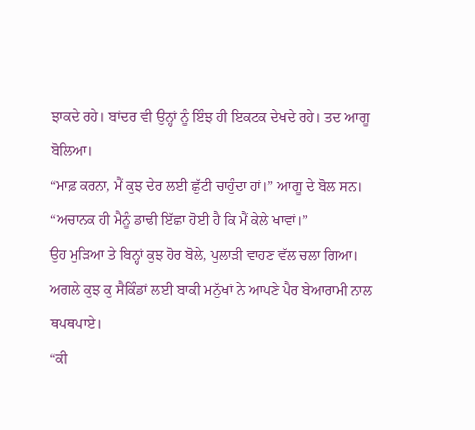ਝਾਕਦੇ ਰਹੇ। ਬਾਂਦਰ ਵੀ ਉਨ੍ਹਾਂ ਨੂੰ ਇੰਝ ਹੀ ਇਕਟਕ ਦੇਖਦੇ ਰਹੇ। ਤਦ ਆਗੂ ਬੋਲਿਆ।
“ਮਾਫ਼ ਕਰਨਾ, ਮੈਂ ਕੁਝ ਦੇਰ ਲਈ ਛੁੱਟੀ ਚਾਹੁੰਦਾ ਹਾਂ।” ਆਗੂ ਦੇ ਬੋਲ ਸਨ। “ਅਚਾਨਕ ਹੀ ਮੈਨੂੰ ਡਾਢੀ ਇੱਛਾ ਹੋਈ ਹੈ ਕਿ ਮੈਂ ਕੇਲੇ ਖਾਵਾਂ।”
ਉਹ ਮੁੜਿਆ ਤੇ ਬਿਨ੍ਹਾਂ ਕੁਝ ਹੋਰ ਬੋਲੇ, ਪੁਲਾੜੀ ਵਾਹਣ ਵੱਲ ਚਲਾ ਗਿਆ।
ਅਗਲੇ ਕੁਝ ਕੁ ਸੈਕਿੰਡਾਂ ਲਈ ਬਾਕੀ ਮਨੁੱਖਾਂ ਨੇ ਆਪਣੇ ਪੈਰ ਬੇਆਰਾਮੀ ਨਾਲ ਥਪਥਪਾਏ।
“ਕੀ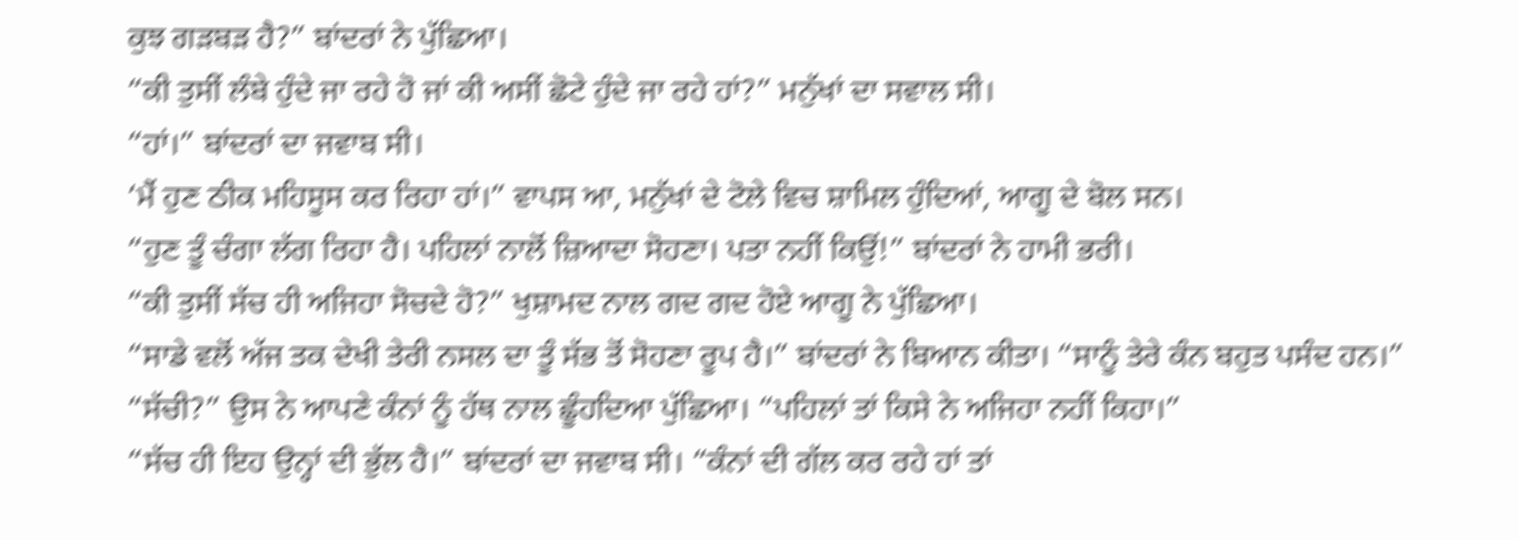ਕੁਝ ਗੜਬੜ ਹੈ?” ਬਾਂਦਰਾਂ ਨੇ ਪੁੱਛਿਆ।
“ਕੀ ਤੁਸੀਂ ਲੰਬੇ ਹੁੰਦੇ ਜਾ ਰਹੇ ਹੋ ਜਾਂ ਕੀ ਅਸੀਂ ਛੋਟੇ ਹੁੰਦੇ ਜਾ ਰਹੇ ਹਾਂ?” ਮਨੁੱਖਾਂ ਦਾ ਸਵਾਲ ਸੀ।
“ਹਾਂ।” ਬਾਂਦਰਾਂ ਦਾ ਜਵਾਬ ਸੀ।
‘ਮੈਂ ਹੁਣ ਠੀਕ ਮਹਿਸੂਸ ਕਰ ਰਿਹਾ ਹਾਂ।” ਵਾਪਸ ਆ, ਮਨੁੱਖਾਂ ਦੇ ਟੋਲੇ ਵਿਚ ਸ਼ਾਮਿਲ ਹੁੰਦਿਆਂ, ਆਗੂ ਦੇ ਬੋਲ ਸਨ।
“ਹੁਣ ਤੂੰ ਚੰਗਾ ਲੱਗ ਰਿਹਾ ਹੈ। ਪਹਿਲਾਂ ਨਾਲੋਂ ਜ਼ਿਆਦਾ ਸੋਹਣਾ। ਪਤਾ ਨਹੀਂ ਕਿਉਂ!” ਬਾਂਦਰਾਂ ਨੇ ਹਾਮੀ ਭਰੀ।
“ਕੀ ਤੁਸੀਂ ਸੱਚ ਹੀ ਅਜਿਹਾ ਸੋਚਦੇ ਹੋ?” ਖੁਸ਼ਾਮਦ ਨਾਲ ਗਦ ਗਦ ਹੋਏ ਆਗੂ ਨੇ ਪੁੱਛਿਆ।
“ਸਾਡੇ ਵਲੋਂ ਅੱਜ ਤਕ ਦੇਖੀ ਤੇਰੀ ਨਸਲ ਦਾ ਤੂੰ ਸੱਭ ਤੋਂ ਸੋਹਣਾ ਰੂਪ ਹੈ।” ਬਾਂਦਰਾਂ ਨੇ ਬਿਆਨ ਕੀਤਾ। “ਸਾਨੂੰ ਤੇਰੇ ਕੰਨ ਬਹੁਤ ਪਸੰਦ ਹਨ।”
“ਸੱਚੀ?” ਉਸ ਨੇ ਆਪਣੇ ਕੰਨਾਂ ਨੂੰ ਹੱਥ ਨਾਲ ਛੂੰਹਦਿਆ ਪੁੱਛਿਆ। “ਪਹਿਲਾਂ ਤਾਂ ਕਿਸੇ ਨੇ ਅਜਿਹਾ ਨਹੀਂ ਕਿਹਾ।”
“ਸੱਚ ਹੀ ਇਹ ਉਨ੍ਹਾਂ ਦੀ ਭੁੱਲ ਹੈ।” ਬਾਂਦਰਾਂ ਦਾ ਜਵਾਬ ਸੀ। “ਕੰਨਾਂ ਦੀ ਗੱਲ ਕਰ ਰਹੇ ਹਾਂ ਤਾਂ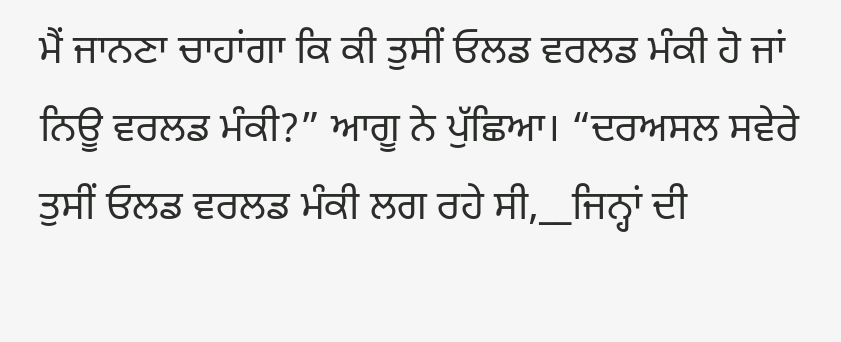ਮੈਂ ਜਾਨਣਾ ਚਾਹਾਂਗਾ ਕਿ ਕੀ ਤੁਸੀਂ ਓਲਡ ਵਰਲਡ ਮੰਕੀ ਹੋ ਜਾਂ ਨਿਊ ਵਰਲਡ ਮੰਕੀ?” ਆਗੂ ਨੇ ਪੁੱਛਿਆ। “ਦਰਅਸਲ ਸਵੇਰੇ ਤੁਸੀਂ ਓਲਡ ਵਰਲਡ ਮੰਕੀ ਲਗ ਰਹੇ ਸੀ,__ਜਿਨ੍ਹਾਂ ਦੀ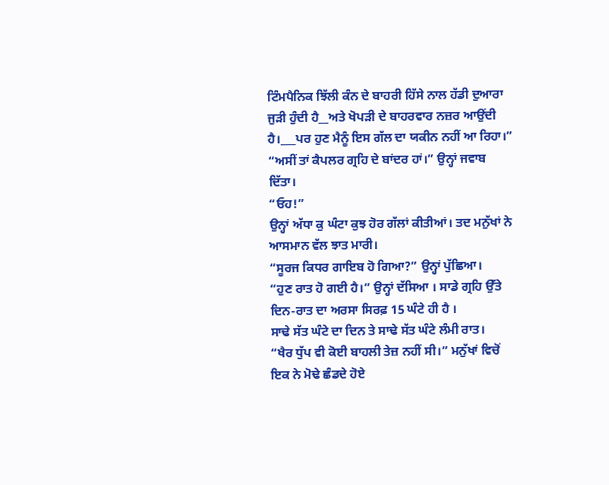ਟਿੰਮਪੈਨਿਕ ਝਿੱਲੀ ਕੰਨ ਦੇ ਬਾਹਰੀ ਹਿੱਸੇ ਨਾਲ ਹੱਡੀ ਦੁਆਰਾ ਜੁੜੀ ਹੁੰਦੀ ਹੈ__ਅਤੇ ਖੋਪੜੀ ਦੇ ਬਾਹਰਵਾਰ ਨਜ਼ਰ ਆਉਂਦੀ ਹੈ।___ਪਰ ਹੁਣ ਮੈਨੂੰ ਇਸ ਗੱਲ ਦਾ ਯਕੀਨ ਨਹੀਂ ਆ ਰਿਹਾ।”
“ਅਸੀਂ ਤਾਂ ਕੈਪਲਰ ਗ੍ਰਹਿ ਦੇ ਬਾਂਦਰ ਹਾਂ।” ਉਨ੍ਹਾਂ ਜਵਾਬ ਦਿੱਤਾ।
“ਓਹ!”
ਉਨ੍ਹਾਂ ਅੱਧਾ ਕੁ ਘੰਟਾ ਕੁਝ ਹੋਰ ਗੱਲਾਂ ਕੀਤੀਆਂ। ਤਦ ਮਨੁੱਖਾਂ ਨੇ ਆਸਮਾਨ ਵੱਲ ਝਾਤ ਮਾਰੀ।
“ਸੂਰਜ ਕਿਧਰ ਗਾਇਬ ਹੋ ਗਿਆ?” ਉਨ੍ਹਾਂ ਪੁੱਛਿਆ।
“ਹੁਣ ਰਾਤ ਹੋ ਗਈ ਹੈ।” ਉਨ੍ਹਾਂ ਦੱਸਿਆ । ਸਾਡੇ ਗ੍ਰਹਿ ਉੱਤੇ ਦਿਨ-ਰਾਤ ਦਾ ਅਰਸਾ ਸਿਰਫ਼ 15 ਘੰਟੇ ਹੀ ਹੈ ।
ਸਾਢੇ ਸੱਤ ਘੰਟੇ ਦਾ ਦਿਨ ਤੇ ਸਾਢੇ ਸੱਤ ਘੰਟੇ ਲੰਮੀ ਰਾਤ।
“ਖੈਰ ਧੁੱਪ ਵੀ ਕੋਈ ਬਾਹਲੀ ਤੇਜ਼ ਨਹੀਂ ਸੀ।” ਮਨੁੱਖਾਂ ਵਿਚੋਂ ਇਕ ਨੇ ਮੋਢੇ ਛੰਡਦੇ ਹੋਏ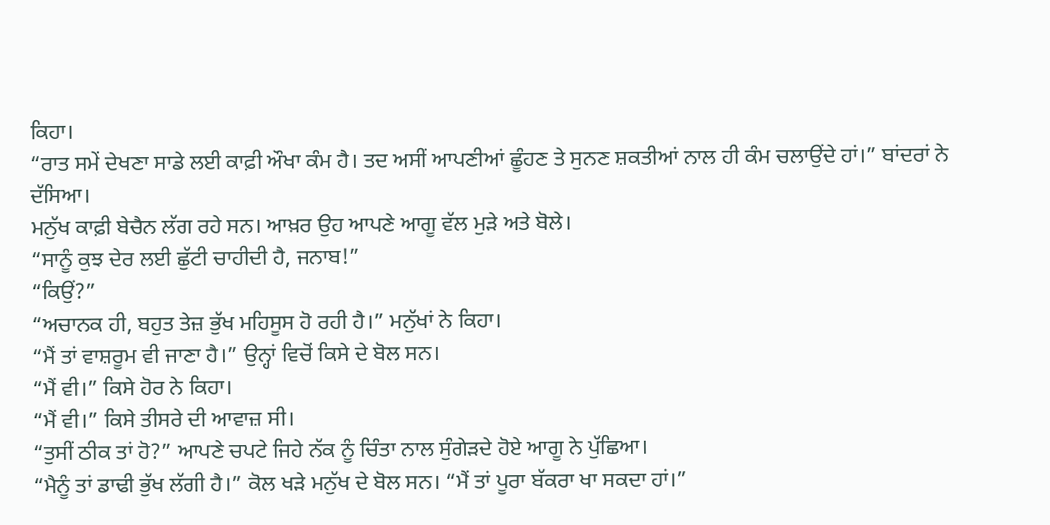ਕਿਹਾ।
“ਰਾਤ ਸਮੇਂ ਦੇਖਣਾ ਸਾਡੇ ਲਈ ਕਾਫ਼ੀ ਔਖਾ ਕੰਮ ਹੈ। ਤਦ ਅਸੀਂ ਆਪਣੀਆਂ ਛੂੰਹਣ ਤੇ ਸੁਨਣ ਸ਼ਕਤੀਆਂ ਨਾਲ ਹੀ ਕੰਮ ਚਲਾਉਂਦੇ ਹਾਂ।” ਬਾਂਦਰਾਂ ਨੇ ਦੱਸਿਆ।
ਮਨੁੱਖ ਕਾਫ਼ੀ ਬੇਚੈਨ ਲੱਗ ਰਹੇ ਸਨ। ਆਖ਼ਰ ਉਹ ਆਪਣੇ ਆਗੂ ਵੱਲ ਮੁੜੇ ਅਤੇ ਬੋਲੇ।
“ਸਾਨੂੰ ਕੁਝ ਦੇਰ ਲਈ ਛੁੱਟੀ ਚਾਹੀਦੀ ਹੈ, ਜਨਾਬ!”
“ਕਿਉਂ?”
“ਅਚਾਨਕ ਹੀ, ਬਹੁਤ ਤੇਜ਼ ਭੁੱਖ ਮਹਿਸੂਸ ਹੋ ਰਹੀ ਹੈ।” ਮਨੁੱਖਾਂ ਨੇ ਕਿਹਾ।
“ਮੈਂ ਤਾਂ ਵਾਸ਼ਰੂਮ ਵੀ ਜਾਣਾ ਹੈ।” ਉਨ੍ਹਾਂ ਵਿਚੋਂ ਕਿਸੇ ਦੇ ਬੋਲ ਸਨ।
“ਮੈਂ ਵੀ।” ਕਿਸੇ ਹੋਰ ਨੇ ਕਿਹਾ।
“ਮੈਂ ਵੀ।” ਕਿਸੇ ਤੀਸਰੇ ਦੀ ਆਵਾਜ਼ ਸੀ।
“ਤੁਸੀਂ ਠੀਕ ਤਾਂ ਹੋ?” ਆਪਣੇ ਚਪਟੇ ਜਿਹੇ ਨੱਕ ਨੂੰ ਚਿੰਤਾ ਨਾਲ ਸੁੰਗੇੜਦੇ ਹੋਏ ਆਗੂ ਨੇ ਪੁੱਛਿਆ।
“ਮੈਨੂੰ ਤਾਂ ਡਾਢੀ ਭੁੱਖ ਲੱਗੀ ਹੈ।” ਕੋਲ ਖੜੇ ਮਨੁੱਖ ਦੇ ਬੋਲ ਸਨ। “ਮੈਂ ਤਾਂ ਪੂਰਾ ਬੱਕਰਾ ਖਾ ਸਕਦਾ ਹਾਂ।”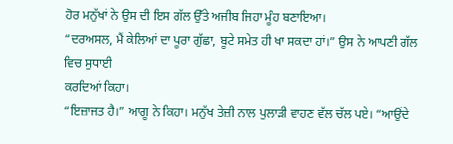ਹੋਰ ਮਨੁੱਖਾਂ ਨੇ ਉਸ ਦੀ ਇਸ ਗੱਲ ਉੱਤੇ ਅਜੀਬ ਜਿਹਾ ਮੂੰਹ ਬਣਾਇਆ।
“ਦਰਅਸਲ, ਮੈਂ ਕੇਲਿਆਂ ਦਾ ਪੂਰਾ ਗੁੱਛਾ, ਬੂਟੇ ਸਮੇਤ ਹੀ ਖਾ ਸਕਦਾ ਹਾਂ।” ਉਸ ਨੇ ਆਪਣੀ ਗੱਲ ਵਿਚ ਸੁਧਾਈ
ਕਰਦਿਆਂ ਕਿਹਾ।
“ਇਜ਼ਾਜਤ ਹੈ।” ਆਗੂ ਨੇ ਕਿਹਾ। ਮਨੁੱਖ ਤੇਜ਼ੀ ਨਾਲ ਪੁਲਾੜੀ ਵਾਹਣ ਵੱਲ ਚੱਲ ਪਏ। “ਆਉਂਦੇ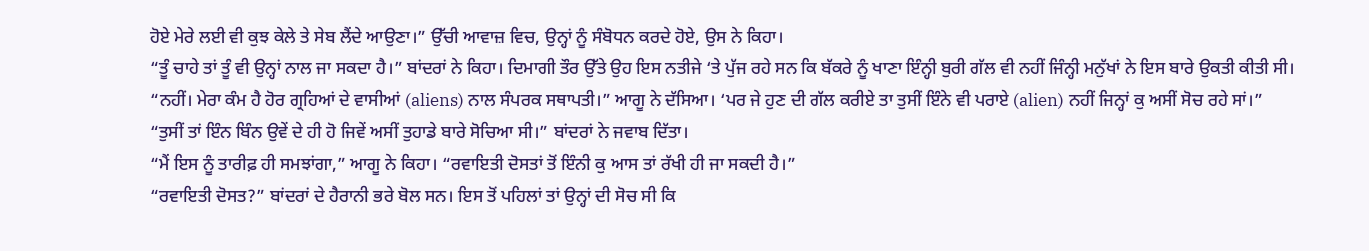ਹੋਏ ਮੇਰੇ ਲਈ ਵੀ ਕੁਝ ਕੇਲੇ ਤੇ ਸੇਬ ਲੈਂਦੇ ਆਉਣਾ।” ਉੱਚੀ ਆਵਾਜ਼ ਵਿਚ, ਉਨ੍ਹਾਂ ਨੂੰ ਸੰਬੋਧਨ ਕਰਦੇ ਹੋਏ, ਉਸ ਨੇ ਕਿਹਾ।
“ਤੂੰ ਚਾਹੇ ਤਾਂ ਤੂੰ ਵੀ ਉਨ੍ਹਾਂ ਨਾਲ ਜਾ ਸਕਦਾ ਹੈ।” ਬਾਂਦਰਾਂ ਨੇ ਕਿਹਾ। ਦਿਮਾਗੀ ਤੌਰ ਉੱਤੇ ਉਹ ਇਸ ਨਤੀਜੇ ‘ਤੇ ਪੁੱਜ ਰਹੇ ਸਨ ਕਿ ਬੱਕਰੇ ਨੂੰ ਖਾਣਾ ਇੰਨ੍ਹੀ ਬੁਰੀ ਗੱਲ ਵੀ ਨਹੀਂ ਜਿੰਨ੍ਹੀ ਮਨੁੱਖਾਂ ਨੇ ਇਸ ਬਾਰੇ ਉਕਤੀ ਕੀਤੀ ਸੀ।
“ਨਹੀਂ। ਮੇਰਾ ਕੰਮ ਹੈ ਹੋਰ ਗ੍ਰਹਿਆਂ ਦੇ ਵਾਸੀਆਂ (aliens) ਨਾਲ ਸੰਪਰਕ ਸਥਾਪਤੀ।” ਆਗੂ ਨੇ ਦੱਸਿਆ। ‘ਪਰ ਜੇ ਹੁਣ ਦੀ ਗੱਲ ਕਰੀਏ ਤਾ ਤੁਸੀਂ ਇੰਨੇ ਵੀ ਪਰਾਏ (alien) ਨਹੀਂ ਜਿਨ੍ਹਾਂ ਕੁ ਅਸੀਂ ਸੋਚ ਰਹੇ ਸਾਂ।”
“ਤੁਸੀਂ ਤਾਂ ਇੰਨ ਬਿੰਨ ਉਵੇਂ ਦੇ ਹੀ ਹੋ ਜਿਵੇਂ ਅਸੀਂ ਤੁਹਾਡੇ ਬਾਰੇ ਸੋਚਿਆ ਸੀ।” ਬਾਂਦਰਾਂ ਨੇ ਜਵਾਬ ਦਿੱਤਾ।
“ਮੈਂ ਇਸ ਨੂੰ ਤਾਰੀਫ਼ ਹੀ ਸਮਝਾਂਗਾ,” ਆਗੂ ਨੇ ਕਿਹਾ। “ਰਵਾਇਤੀ ਦੋਸਤਾਂ ਤੋਂ ਇੰਨੀ ਕੁ ਆਸ ਤਾਂ ਰੱਖੀ ਹੀ ਜਾ ਸਕਦੀ ਹੈ।”
“ਰਵਾਇਤੀ ਦੋਸਤ?” ਬਾਂਦਰਾਂ ਦੇ ਹੈਰਾਨੀ ਭਰੇ ਬੋਲ ਸਨ। ਇਸ ਤੋਂ ਪਹਿਲਾਂ ਤਾਂ ਉਨ੍ਹਾਂ ਦੀ ਸੋਚ ਸੀ ਕਿ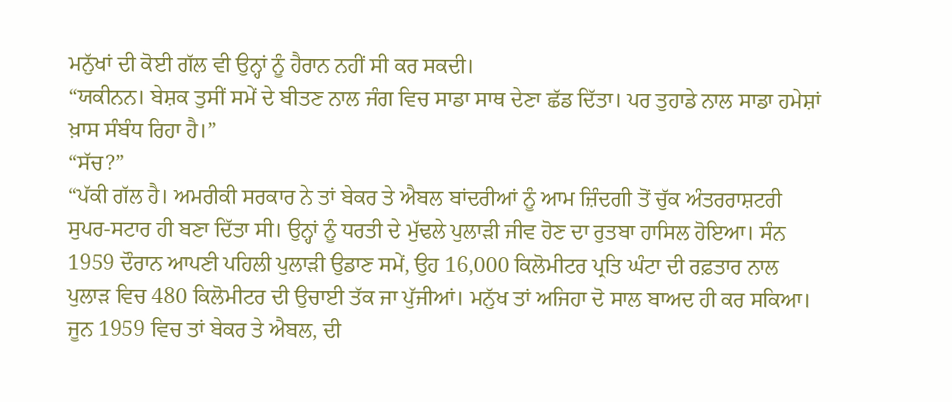ਮਨੁੱਖਾਂ ਦੀ ਕੋਈ ਗੱਲ ਵੀ ਉਨ੍ਹਾਂ ਨੂੰ ਹੈਰਾਨ ਨਹੀਂ ਸੀ ਕਰ ਸਕਦੀ।
“ਯਕੀਨਨ। ਬੇਸ਼ਕ ਤੁਸੀਂ ਸਮੇਂ ਦੇ ਬੀਤਣ ਨਾਲ ਜੰਗ ਵਿਚ ਸਾਡਾ ਸਾਥ ਦੇਣਾ ਛੱਡ ਦਿੱਤਾ। ਪਰ ਤੁਹਾਡੇ ਨਾਲ ਸਾਡਾ ਹਮੇਸ਼ਾਂ ਖ਼ਾਸ ਸੰਬੰਧ ਰਿਹਾ ਹੈ।”
“ਸੱਚ?”
“ਪੱਕੀ ਗੱਲ ਹੈ। ਅਮਰੀਕੀ ਸਰਕਾਰ ਨੇ ਤਾਂ ਬੇਕਰ ਤੇ ਐਬਲ ਬਾਂਦਰੀਆਂ ਨੂੰ ਆਮ ਜ਼ਿੰਦਗੀ ਤੋਂ ਚੁੱਕ ਅੰਤਰਰਾਸ਼ਟਰੀ ਸੁਪਰ-ਸਟਾਰ ਹੀ ਬਣਾ ਦਿੱਤਾ ਸੀ। ਉਨ੍ਹਾਂ ਨੂੰ ਧਰਤੀ ਦੇ ਮੁੱਢਲੇ ਪੁਲਾੜੀ ਜੀਵ ਹੋਣ ਦਾ ਰੁਤਬਾ ਹਾਸਿਲ ਹੋਇਆ। ਸੰਨ 1959 ਦੌਰਾਨ ਆਪਣੀ ਪਹਿਲੀ ਪੁਲਾੜੀ ਉਡਾਣ ਸਮੇਂ, ਉਹ 16,000 ਕਿਲੋਮੀਟਰ ਪ੍ਰਤਿ ਘੰਟਾ ਦੀ ਰਫ਼ਤਾਰ ਨਾਲ ਪੁਲਾੜ ਵਿਚ 480 ਕਿਲੋਮੀਟਰ ਦੀ ਉਚਾਈ ਤੱਕ ਜਾ ਪੁੱਜੀਆਂ। ਮਨੁੱਖ ਤਾਂ ਅਜਿਹਾ ਦੋ ਸਾਲ ਬਾਅਦ ਹੀ ਕਰ ਸਕਿਆ। ਜੂਨ 1959 ਵਿਚ ਤਾਂ ਬੇਕਰ ਤੇ ਐਬਲ, ਦੀ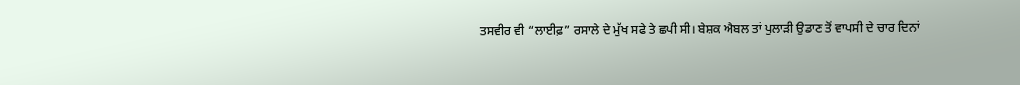ਤਸਵੀਰ ਵੀ “ਲਾਈਫ਼” ਰਸਾਲੇ ਦੇ ਮੁੱਖ ਸਫੇ ਤੇ ਛਪੀ ਸੀ। ਬੇਸ਼ਕ ਐਬਲ ਤਾਂ ਪੁਲਾੜੀ ਉਡਾਣ ਤੋਂ ਵਾਪਸੀ ਦੇ ਚਾਰ ਦਿਨਾਂ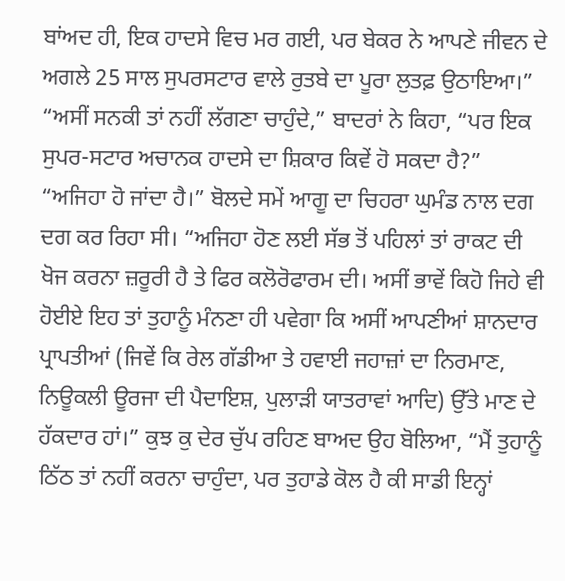ਬਾਂਅਦ ਹੀ, ਇਕ ਹਾਦਸੇ ਵਿਚ ਮਰ ਗਈ, ਪਰ ਬੇਕਰ ਨੇ ਆਪਣੇ ਜੀਵਨ ਦੇ ਅਗਲੇ 25 ਸਾਲ ਸੁਪਰਸਟਾਰ ਵਾਲੇ ਰੁਤਬੇ ਦਾ ਪੂਰਾ ਲੁਤਫ਼ ਉਠਾਇਆ।”
“ਅਸੀਂ ਸਨਕੀ ਤਾਂ ਨਹੀਂ ਲੱਗਣਾ ਚਾਹੁੰਦੇ,” ਬਾਦਰਾਂ ਨੇ ਕਿਹਾ, “ਪਰ ਇਕ ਸੁਪਰ-ਸਟਾਰ ਅਚਾਨਕ ਹਾਦਸੇ ਦਾ ਸ਼ਿਕਾਰ ਕਿਵੇਂ ਹੋ ਸਕਦਾ ਹੈ?”
“ਅਜਿਹਾ ਹੋ ਜਾਂਦਾ ਹੈ।” ਬੋਲਦੇ ਸਮੇਂ ਆਗੂ ਦਾ ਚਿਹਰਾ ਘੁਮੰਡ ਨਾਲ ਦਗ ਦਗ ਕਰ ਰਿਹਾ ਸੀ। “ਅਜਿਹਾ ਹੋਣ ਲਈ ਸੱਭ ਤੋਂ ਪਹਿਲਾਂ ਤਾਂ ਰਾਕਟ ਦੀ ਖੋਜ ਕਰਨਾ ਜ਼ਰੂਰੀ ਹੈ ਤੇ ਫਿਰ ਕਲੋਰੋਫਾਰਮ ਦੀ। ਅਸੀਂ ਭਾਵੇਂ ਕਿਹੋ ਜਿਹੇ ਵੀ ਹੋਈਏ ਇਹ ਤਾਂ ਤੁਹਾਨੂੰ ਮੰਨਣਾ ਹੀ ਪਵੇਗਾ ਕਿ ਅਸੀਂ ਆਪਣੀਆਂ ਸ਼ਾਨਦਾਰ ਪ੍ਰਾਪਤੀਆਂ (ਜਿਵੇਂ ਕਿ ਰੇਲ ਗੱਡੀਆ ਤੇ ਹਵਾਈ ਜਹਾਜ਼ਾਂ ਦਾ ਨਿਰਮਾਣ, ਨਿਊਕਲੀ ਊਰਜਾ ਦੀ ਪੈਦਾਇਸ਼, ਪੁਲਾੜੀ ਯਾਤਰਾਵਾਂ ਆਦਿ) ਉੱਤੇ ਮਾਣ ਦੇ ਹੱਕਦਾਰ ਹਾਂ।” ਕੁਝ ਕੁ ਦੇਰ ਚੁੱਪ ਰਹਿਣ ਬਾਅਦ ਉਹ ਬੋਲਿਆ, “ਮੈਂ ਤੁਹਾਨੂੰ ਠਿੱਠ ਤਾਂ ਨਹੀਂ ਕਰਨਾ ਚਾਹੁੰਦਾ, ਪਰ ਤੁਹਾਡੇ ਕੋਲ ਹੈ ਕੀ ਸਾਡੀ ਇਨ੍ਹਾਂ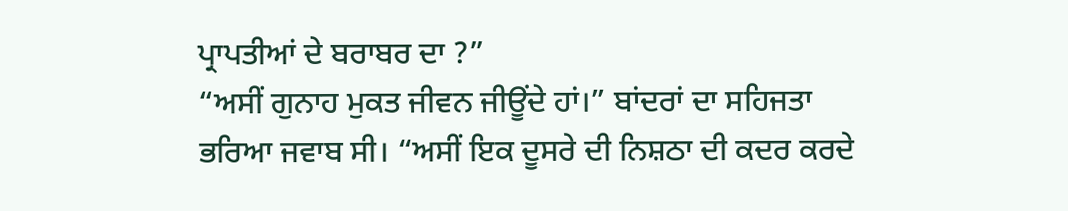ਪ੍ਰਾਪਤੀਆਂ ਦੇ ਬਰਾਬਰ ਦਾ ?”
“ਅਸੀਂ ਗੁਨਾਹ ਮੁਕਤ ਜੀਵਨ ਜੀਊਂਦੇ ਹਾਂ।” ਬਾਂਦਰਾਂ ਦਾ ਸਹਿਜਤਾ ਭਰਿਆ ਜਵਾਬ ਸੀ। “ਅਸੀਂ ਇਕ ਦੂਸਰੇ ਦੀ ਨਿਸ਼ਠਾ ਦੀ ਕਦਰ ਕਰਦੇ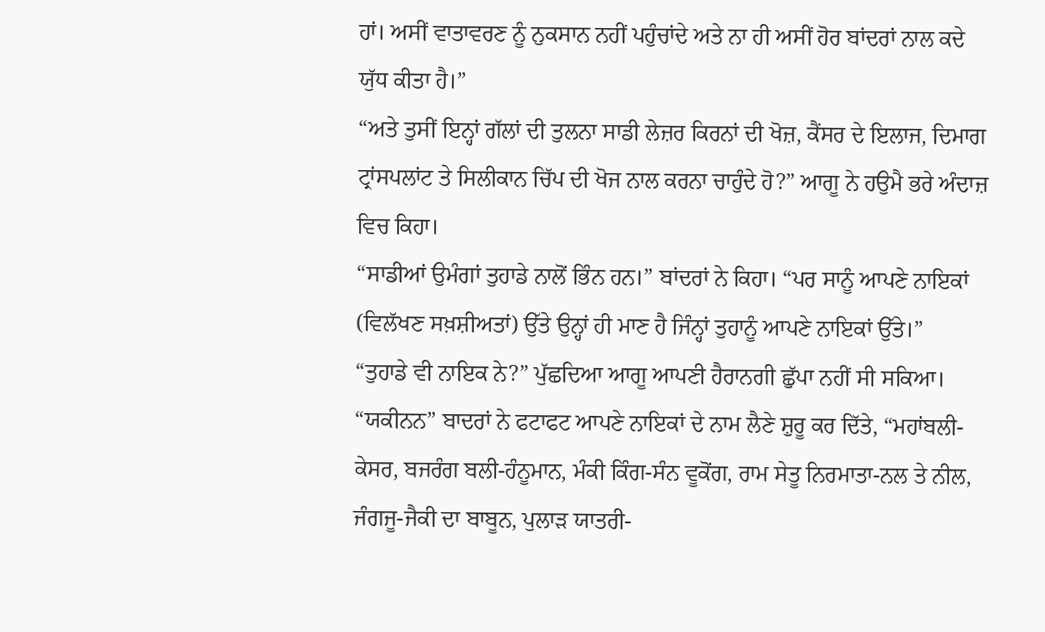ਹਾਂ। ਅਸੀਂ ਵਾਤਾਵਰਣ ਨੂੰ ਨੁਕਸਾਨ ਨਹੀਂ ਪਹੁੰਚਾਂਦੇ ਅਤੇ ਨਾ ਹੀ ਅਸੀਂ ਹੋਰ ਬਾਂਦਰਾਂ ਨਾਲ ਕਦੇ ਯੁੱਧ ਕੀਤਾ ਹੈ।”
“ਅਤੇ ਤੁਸੀਂ ਇਨ੍ਹਾਂ ਗੱਲਾਂ ਦੀ ਤੁਲਨਾ ਸਾਡੀ ਲੇਜ਼ਰ ਕਿਰਨਾਂ ਦੀ ਖੋਜ਼, ਕੈਂਸਰ ਦੇ ਇਲਾਜ, ਦਿਮਾਗ ਟ੍ਰਾਂਸਪਲਾਂਟ ਤੇ ਸਿਲੀਕਾਨ ਚਿੱਪ ਦੀ ਖੋਜ ਨਾਲ ਕਰਨਾ ਚਾਹੁੰਦੇ ਹੋ?” ਆਗੂ ਨੇ ਹਉਮੈ ਭਰੇ ਅੰਦਾਜ਼ ਵਿਚ ਕਿਹਾ।
“ਸਾਡੀਆਂ ਉਮੰਗਾਂ ਤੁਹਾਡੇ ਨਾਲੋਂ ਭਿੰਨ ਹਨ।” ਬਾਂਦਰਾਂ ਨੇ ਕਿਹਾ। “ਪਰ ਸਾਨੂੰ ਆਪਣੇ ਨਾਇਕਾਂ (ਵਿਲੱਖਣ ਸਖ਼ਸ਼ੀਅਤਾਂ) ਉੱਤੇ ਉਨ੍ਹਾਂ ਹੀ ਮਾਣ ਹੈ ਜਿੰਨ੍ਹਾਂ ਤੁਹਾਨੂੰ ਆਪਣੇ ਨਾਇਕਾਂ ਉੱਤੇ।”
“ਤੁਹਾਡੇ ਵੀ ਨਾਇਕ ਨੇ?” ਪੁੱਛਦਿਆ ਆਗੂ ਆਪਣੀ ਹੈਰਾਨਗੀ ਛੁੱਪਾ ਨਹੀਂ ਸੀ ਸਕਿਆ।
“ਯਕੀਨਨ” ਬਾਦਰਾਂ ਨੇ ਫਟਾਫਟ ਆਪਣੇ ਨਾਇਕਾਂ ਦੇ ਨਾਮ ਲੈਣੇ ਸ਼ੁਰੂ ਕਰ ਦਿੱਤੇ, “ਮਹਾਂਬਲੀ-ਕੇਸਰ, ਬਜਰੰਗ ਬਲੀ-ਹੰਨੂਮਾਨ, ਮੰਕੀ ਕਿੰਗ-ਸੰਨ ਵੂਕੋਂਗ, ਰਾਮ ਸੇਤੂ ਨਿਰਮਾਤਾ-ਨਲ ਤੇ ਨੀਲ, ਜੰਗਜੂ-ਜੈਕੀ ਦਾ ਬਾਬੂਨ, ਪੁਲਾੜ ਯਾਤਰੀ-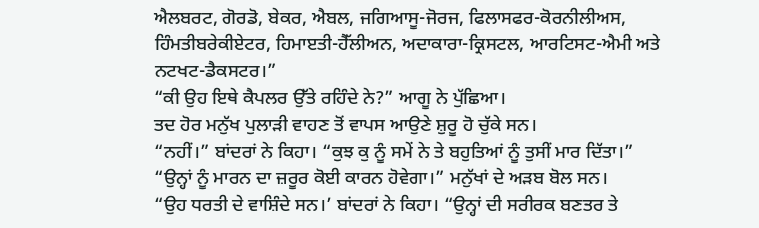ਐਲਬਰਟ, ਗੋਰਡੋ, ਬੇਕਰ, ਐਬਲ, ਜਗਿਆਸੂ-ਜੋਰਜ, ਫਿਲਾਸਫਰ-ਕੋਰਨੀਲੀਅਸ, ਹਿੰਮਤੀਬਰੇਕੀਏਟਰ, ਹਿਮਾੲਤੀ-ਹੈੱਲੀਅਨ, ਅਦਾਕਾਰਾ-ਕ੍ਰਿਸਟਲ, ਆਰਟਿਸਟ-ਐਮੀ ਅਤੇ ਨਟਖਟ-ਡੈਕਸਟਰ।”
“ਕੀ ਉਹ ਇਥੇ ਕੈਪਲਰ ਉੱਤੇ ਰਹਿੰਦੇ ਨੇ?” ਆਗੂ ਨੇ ਪੁੱਛਿਆ।
ਤਦ ਹੋਰ ਮਨੁੱਖ ਪੁਲਾੜੀ ਵਾਹਣ ਤੋਂ ਵਾਪਸ ਆਉਣੇ ਸ਼ੁਰੂ ਹੋ ਚੁੱਕੇ ਸਨ।
“ਨਹੀਂ।” ਬਾਂਦਰਾਂ ਨੇ ਕਿਹਾ। “ਕੁਝ ਕੁ ਨੂੰ ਸਮੇਂ ਨੇ ਤੇ ਬਹੁਤਿਆਂ ਨੂੰ ਤੁਸੀਂ ਮਾਰ ਦਿੱਤਾ।”
“ਉਨ੍ਹਾਂ ਨੂੰ ਮਾਰਨ ਦਾ ਜ਼ਰੂਰ ਕੋਈ ਕਾਰਨ ਹੋਵੇਗਾ।” ਮਨੁੱਖਾਂ ਦੇ ਅੜਬ ਬੋਲ ਸਨ।
“ਉਹ ਧਰਤੀ ਦੇ ਵਾਸ਼ਿੰਦੇ ਸਨ।’ ਬਾਂਦਰਾਂ ਨੇ ਕਿਹਾ। “ਉਨ੍ਹਾਂ ਦੀ ਸਰੀਰਕ ਬਣਤਰ ਤੇ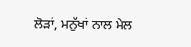ਲੋੜਾਂ, ਮਨੁੱਖਾਂ ਨਾਲ ਮੇਲ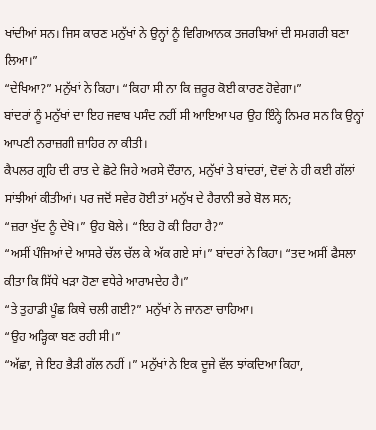ਖਾਂਦੀਆਂ ਸਨ। ਜਿਸ ਕਾਰਣ ਮਨੁੱਖਾਂ ਨੇ ਉਨ੍ਹਾਂ ਨੂੰ ਵਿਗਿਆਨਕ ਤਜਰਬਿਆਂ ਦੀ ਸਮਗਰੀ ਬਣਾ ਲਿਆ।”
“ਦੇਖਿਆ?” ਮਨੁੱਖਾਂ ਨੇ ਕਿਹਾ। “ਕਿਹਾ ਸੀ ਨਾ ਕਿ ਜ਼ਰੂਰ ਕੋਈ ਕਾਰਣ ਹੋਵੇਗਾ।”
ਬਾਂਦਰਾਂ ਨੂੰ ਮਨੁੱਖਾਂ ਦਾ ਇਹ ਜਵਾਬ ਪਸੰਦ ਨਹੀਂ ਸੀ ਆਇਆ ਪਰ ਉਹ ਇੰਨ੍ਹੇ ਨਿਮਰ ਸਨ ਕਿ ਉਨ੍ਹਾਂ ਆਪਣੀ ਨਰਾਜ਼ਗੀ ਜ਼ਾਹਿਰ ਨਾ ਕੀਤੀ।
ਕੈਪਲਰ ਗ੍ਰਹਿ ਦੀ ਰਾਤ ਦੇ ਛੋਟੇ ਜਿਹੇ ਅਰਸੇ ਦੌਰਾਨ, ਮਨੁੱਖਾਂ ਤੇ ਬਾਂਦਰਾਂ, ਦੋਵਾਂ ਨੇ ਹੀ ਕਈ ਗੱਲਾਂ ਸਾਂਝੀਆਂ ਕੀਤੀਆਂ। ਪਰ ਜਦੋਂ ਸਵੇਰ ਹੋਈ ਤਾਂ ਮਨੁੱਖ ਦੇ ਹੈਰਾਨੀ ਭਰੇ ਬੋਲ ਸਨ;
“ਜ਼ਰਾ ਖੁੱਦ ਨੂੰ ਦੇਖੋ।” ਉਹ ਬੋਲੇ। “ਇਹ ਹੋ ਕੀ ਰਿਹਾ ਹੈ?”
“ਅਸੀਂ ਪੰਜਿਆਂ ਦੇ ਆਸਰੇ ਚੱਲ ਚੱਲ ਕੇ ਅੱਕ ਗਏ ਸਾਂ।” ਬਾਂਦਰਾਂ ਨੇ ਕਿਹਾ। “ਤਦ ਅਸੀਂ ਫੈਸਲਾ ਕੀਤਾ ਕਿ ਸਿੱਧੇ ਖੜਾ ਹੋਣਾ ਵਧੇਰੇ ਆਰਾਮਦੇਹ ਹੈ।”
“ਤੇ ਤੁਹਾਡੀ ਪੂੰਛ ਕਿਥੇ ਚਲੀ ਗਈ?” ਮਨੁੱਖਾਂ ਨੇ ਜਾਨਣਾ ਚਾਹਿਆ।
“ਉਹ ਅੜ੍ਹਿਕਾ ਬਣ ਰਹੀ ਸੀ।”
“ਅੱਛਾ, ਜੇ ਇਹ ਭੈੜੀ ਗੱਲ ਨਹੀਂ ।” ਮਨੁੱਖਾਂ ਨੇ ਇਕ ਦੂਜੇ ਵੱਲ ਝਾਂਕਦਿਆ ਕਿਹਾ,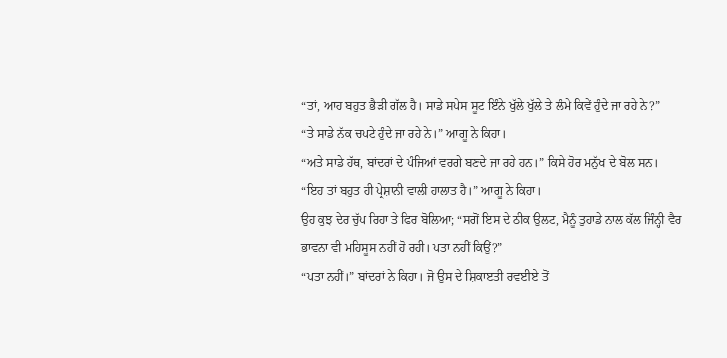“ਤਾਂ, ਆਹ ਬਹੁਤ ਭੈੜੀ ਗੱਲ ਹੈ। ਸਾਡੇ ਸਪੇਸ ਸੂਟ ਇੰਨੇ ਖੁੱਲੇ ਖੁੱਲੇ ਤੇ ਲੰਮੇ ਕਿਵੇਂ ਹੁੰਦੇ ਜਾ ਰਹੇ ਨੇ?”
“ਤੇ ਸਾਡੇ ਨੱਕ ਚਪਟੇ ਹੁੰਦੇ ਜਾ ਰਹੇ ਨੇ।” ਆਗੂ ਨੇ ਕਿਹਾ।
“ਅਤੇ ਸਾਡੇ ਹੱਥ, ਬਾਂਦਰਾਂ ਦੇ ਪੰਜਿਆਂ ਵਰਗੇ ਬਣਦੇ ਜਾ ਰਹੇ ਹਨ।” ਕਿਸੇ ਹੋਰ ਮਨੁੱਖ ਦੇ ਬੋਲ ਸਨ।
“ਇਹ ਤਾਂ ਬਹੁਤ ਹੀ ਪ੍ਰੇਸ਼ਾਨੀ ਵਾਲੀ ਹਾਲਾਤ ਹੈ।” ਆਗੂ ਨੇ ਕਿਹਾ।
ਉਹ ਕੁਝ ਦੇਰ ਚੁੱਪ ਰਿਹਾ ਤੇ ਫਿਰ ਬੋਲਿਆ; “ਸਗੋਂ ਇਸ ਦੇ ਠੀਕ ਉਲਟ, ਮੈਨੂੰ ਤੁਹਾਡੇ ਨਾਲ ਕੱਲ ਜਿੰਨ੍ਹੀ ਵੈਰ ਭਾਵਨਾ ਵੀ ਮਹਿਸੂਸ ਨਹੀਂ ਹੋ ਰਹੀ। ਪਤਾ ਨਹੀਂ ਕਿਉਂ?”
“ਪਤਾ ਨਹੀਂ।” ਬਾਂਦਰਾਂ ਨੇ ਕਿਹਾ। ਜੋ ਉਸ ਦੇ ਸ਼ਿਕਾੲਤੀ ਰਵਈਏ ਤੋਂ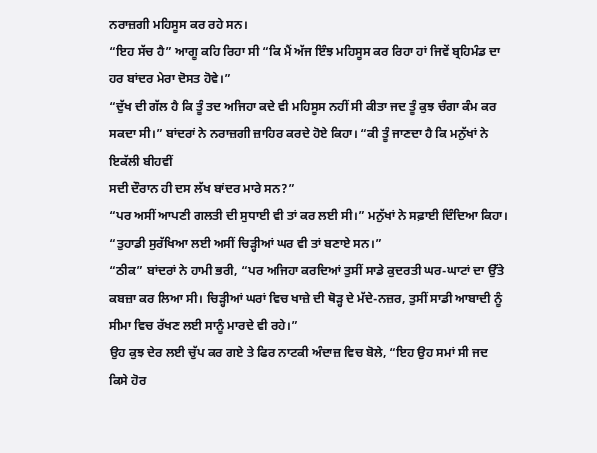ਨਰਾਜ਼ਗੀ ਮਹਿਸੂਸ ਕਰ ਰਹੇ ਸਨ।
“ਇਹ ਸੱਚ ਹੈ” ਆਗੂ ਕਹਿ ਰਿਹਾ ਸੀ “ਕਿ ਮੈਂ ਅੱਜ ਇੰਝ ਮਹਿਸੂਸ ਕਰ ਰਿਹਾ ਹਾਂ ਜਿਵੇਂ ਬ੍ਰਹਿਮੰਡ ਦਾ ਹਰ ਬਾਂਦਰ ਮੇਰਾ ਦੋਸਤ ਹੋਵੇ।”
“ਦੁੱਖ ਦੀ ਗੱਲ ਹੈ ਕਿ ਤੂੰ ਤਦ ਅਜਿਹਾ ਕਦੇ ਵੀ ਮਹਿਸੂਸ ਨਹੀਂ ਸੀ ਕੀਤਾ ਜਦ ਤੂੰ ਕੁਝ ਚੰਗਾ ਕੰਮ ਕਰ ਸਕਦਾ ਸੀ।” ਬਾਂਦਰਾਂ ਨੇ ਨਰਾਜ਼ਗੀ ਜ਼ਾਹਿਰ ਕਰਦੇ ਹੋਏ ਕਿਹਾ। “ਕੀ ਤੂੰ ਜਾਣਦਾ ਹੈ ਕਿ ਮਨੁੱਖਾਂ ਨੇ ਇਕੱਲੀ ਬੀਹਵੀਂ
ਸਦੀ ਦੌਰਾਨ ਹੀ ਦਸ ਲੱਖ ਬਾਂਦਰ ਮਾਰੇ ਸਨ?”
“ਪਰ ਅਸੀਂ ਆਪਣੀ ਗਲਤੀ ਦੀ ਸੁਧਾਈ ਵੀ ਤਾਂ ਕਰ ਲਈ ਸੀ।” ਮਨੁੱਖਾਂ ਨੇ ਸਫ਼ਾਈ ਦਿੰਦਿਆ ਕਿਹਾ। “ਤੁਹਾਡੀ ਸੁਰੱਖਿਆ ਲਈ ਅਸੀਂ ਚਿੜ੍ਹੀਆਂ ਘਰ ਵੀ ਤਾਂ ਬਣਾਏ ਸਨ।”
“ਠੀਕ” ਬਾਂਦਰਾਂ ਨੇ ਹਾਮੀ ਭਰੀ, “ਪਰ ਅਜਿਹਾ ਕਰਦਿਆਂ ਤੁਸੀਂ ਸਾਡੇ ਕੁਦਰਤੀ ਘਰ-ਘਾਟਾਂ ਦਾ ਉੱਤੇ ਕਬਜ਼ਾ ਕਰ ਲਿਆ ਸੀ। ਚਿੜ੍ਹੀਆਂ ਘਰਾਂ ਵਿਚ ਖਾਜ਼ੇ ਦੀ ਥੋੜ੍ਹ ਦੇ ਮੱਦੇ-ਨਜ਼ਰ, ਤੁਸੀਂ ਸਾਡੀ ਆਬਾਦੀ ਨੂੰ ਸੀਮਾ ਵਿਚ ਰੱਖਣ ਲਈ ਸਾਨੂੰ ਮਾਰਦੇ ਵੀ ਰਹੇ।”
ਉਹ ਕੁਝ ਦੇਰ ਲਈ ਚੁੱਪ ਕਰ ਗਏ ਤੇ ਫਿਰ ਨਾਟਕੀ ਅੰਦਾਜ਼ ਵਿਚ ਬੋਲੇ, “ਇਹ ਉਹ ਸਮਾਂ ਸੀ ਜਦ ਕਿਸੇ ਹੋਰ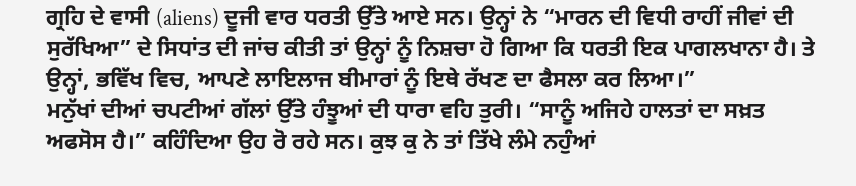ਗ੍ਰਹਿ ਦੇ ਵਾਸੀ (aliens) ਦੂਜੀ ਵਾਰ ਧਰਤੀ ਉੱਤੇ ਆਏ ਸਨ। ਉਨ੍ਹਾਂ ਨੇ “ਮਾਰਨ ਦੀ ਵਿਧੀ ਰਾਹੀਂ ਜੀਵਾਂ ਦੀ ਸੁਰੱਖਿਆ” ਦੇ ਸਿਧਾਂਤ ਦੀ ਜਾਂਚ ਕੀਤੀ ਤਾਂ ਉਨ੍ਹਾਂ ਨੂੰ ਨਿਸ਼ਚਾ ਹੋ ਗਿਆ ਕਿ ਧਰਤੀ ਇਕ ਪਾਗਲਖਾਨਾ ਹੈ। ਤੇ ਉਨ੍ਹਾਂ, ਭਵਿੱਖ ਵਿਚ, ਆਪਣੇ ਲਾਇਲਾਜ ਬੀਮਾਰਾਂ ਨੂੰ ਇਥੇ ਰੱਖਣ ਦਾ ਫੈਸਲਾ ਕਰ ਲਿਆ।”
ਮਨੁੱਖਾਂ ਦੀਆਂ ਚਪਟੀਆਂ ਗੱਲਾਂ ਉੱਤੇ ਹੰਝੂਆਂ ਦੀ ਧਾਰਾ ਵਹਿ ਤੁਰੀ। “ਸਾਨੂੰ ਅਜਿਹੇ ਹਾਲਤਾਂ ਦਾ ਸਖ਼ਤ ਅਫਸੋਸ ਹੈ।” ਕਹਿੰਦਿਆ ਉਹ ਰੋ ਰਹੇ ਸਨ। ਕੁਝ ਕੁ ਨੇ ਤਾਂ ਤਿੱਖੇ ਲੰਮੇ ਨਹੁੰਆਂ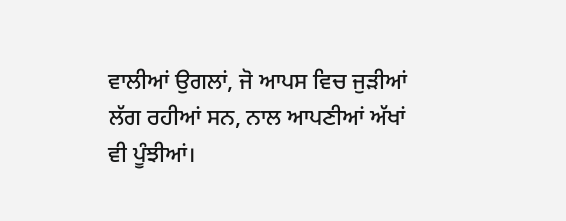ਵਾਲੀਆਂ ਉਗਲਾਂ, ਜੋ ਆਪਸ ਵਿਚ ਜੁੜੀਆਂ ਲੱਗ ਰਹੀਆਂ ਸਨ, ਨਾਲ ਆਪਣੀਆਂ ਅੱਖਾਂ ਵੀ ਪੂੰਝੀਆਂ।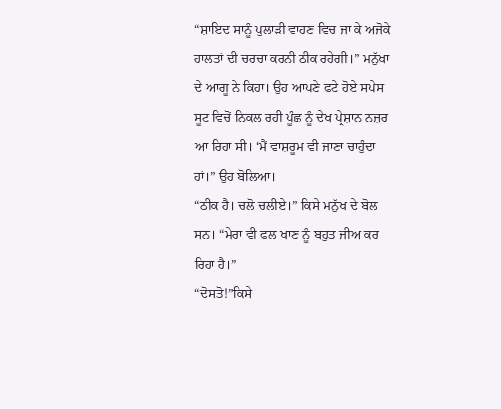“ਸ਼ਾਇਦ ਸਾਨੂੰ ਪੁਲਾੜੀ ਵਾਹਣ ਵਿਚ ਜਾ ਕੇ ਅਜੋਕੇ ਹਾਲਤਾਂ ਦੀ ਚਰਚਾ ਕਰਨੀ ਠੀਕ ਰਹੇਗੀ।” ਮਨੁੱਖਾ ਦੇ ਆਗੂ ਨੇ ਕਿਹਾ। ਉਹ ਆਪਣੇ ਫਟੇ ਹੋਏ ਸਪੇਸ ਸੂਟ ਵਿਚੋਂ ਨਿਕਲ ਰਹੀ ਪੂੰਛ ਨੂੰ ਦੇਖ ਪ੍ਰੇਸ਼ਾਨ ਨਜ਼ਰ ਆ ਰਿਹਾ ਸੀ। ‘ਮੈਂ ਵਾਸ਼ਰੂਮ ਵੀ ਜਾਣਾ ਚਾਹੁੰਦਾ ਹਾਂ।” ਉਹ ਬੋਲਿਆ।
“ਠੀਕ ਹੈ। ਚਲੋ ਚਲੀਏ।” ਕਿਸੇ ਮਨੁੱਖ ਦੇ ਬੋਲ ਸਨ। “ਮੇਰਾ ਵੀ ਫਲ ਖਾਣ ਨੂੰ ਬਹੁਤ ਜੀਅ ਕਰ ਰਿਹਾ ਹੈ।”
“ਦੋਸਤੋ!”ਕਿਸੇ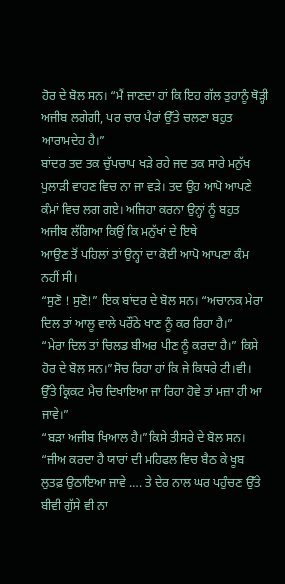ਹੋਰ ਦੇ ਬੋਲ ਸਨ। “ਮੈਂ ਜਾਣਦਾ ਹਾਂ ਕਿ ਇਹ ਗੱਲ ਤੁਹਾਨੂੰ ਥੋੜ੍ਹੀ ਅਜੀਬ ਲਗੇਗੀ, ਪਰ ਚਾਰ ਪੈਰਾਂ ਉੱਤੇ ਚਲਣਾ ਬਹੁਤ ਆਰਾਮਦੇਹ ਹੈ।”
ਬਾਂਦਰ ਤਦ ਤਕ ਚੁੱਪਚਾਪ ਖੜੇ ਰਹੇ ਜਦ ਤਕ ਸਾਰੇ ਮਨੁੱਖ ਪੁਲਾੜੀ ਵਾਹਣ ਵਿਚ ਨਾ ਜਾ ਵੜੇ। ਤਦ ਉਹ ਆਪੋ ਆਪਣੇ ਕੰਮਾਂ ਵਿਚ ਲਗ ਗਏ। ਅਜਿਹਾ ਕਰਨਾ ਉਨ੍ਹਾਂ ਨੂੰ ਬਹੁਤ ਅਜੀਬ ਲੱਗਿਆ ਕਿਉਂ ਕਿ ਮਨੁੱਖਾਂ ਦੇ ਇਥੇ
ਆਉਣ ਤੋਂ ਪਹਿਲਾਂ ਤਾਂ ਉਨ੍ਹਾਂ ਦਾ ਕੋਈ ਆਪੋ ਆਪਣਾ ਕੰਮ ਨਹੀਂ ਸੀ।
“ਸੁਣੋ ! ਸੁਣੋ!” ਇਕ ਬਾਂਦਰ ਦੇ ਬੋਲ ਸਨ। “ਅਚਾਨਕ ਮੇਰਾ ਦਿਲ ਤਾਂ ਆਲੂ ਵਾਲੇ ਪਰੌਂਠੇ ਖਾਣ ਨੂੰ ਕਰ ਰਿਹਾ ਹੈ।”
“ਮੇਰਾ ਦਿਲ ਤਾਂ ਚਿਲਡ ਬੀਅਰ ਪੀਣ ਨੂੰ ਕਰਦਾ ਹੈ।” ਕਿਸੇ ਹੋਰ ਦੇ ਬੋਲ ਸਨ।”ਸੋਚ ਰਿਹਾ ਹਾਂ ਕਿ ਜੇ ਕਿਧਰੇ ਟੀ।ਵੀ। ਉੱਤੇ ਕ੍ਰਿਕਟ ਮੈਚ ਦਿਖਾਇਆ ਜਾ ਰਿਹਾ ਹੋਵੇ ਤਾਂ ਮਜ਼ਾ ਹੀ ਆ ਜਾਵੇ।”
“ਬੜਾ ਅਜੀਬ ਖਿਆਲ ਹੈ।”ਕਿਸੇ ਤੀਸਰੇ ਦੇ ਬੋਲ ਸਨ। “ਜੀਅ ਕਰਦਾ ਹੈ ਯਾਰਾਂ ਦੀ ਮਹਿਫਲ ਵਿਚ ਬੈਠ ਕੇ ਖੂਬ ਲੁਤਫ਼ ਉਠਾਇਆ ਜਾਵੇ …. ਤੇ ਦੇਰ ਨਾਲ ਘਰ ਪਹੁੰਚਣ ਉੱਤੇ ਬੀਵੀ ਗੁੱਸੇ ਵੀ ਨਾ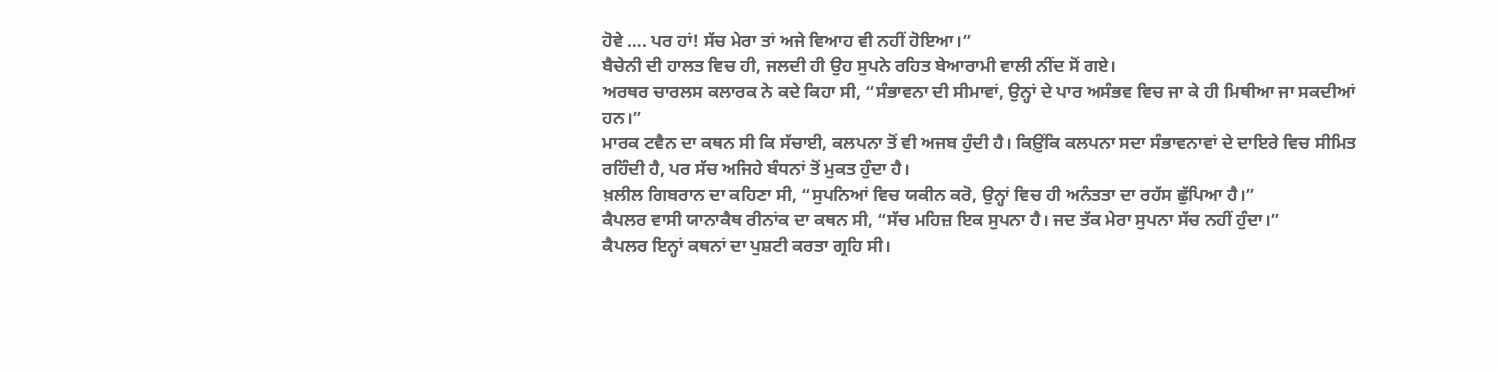ਹੋਵੇ …. ਪਰ ਹਾਂ! ਸੱਚ ਮੇਰਾ ਤਾਂ ਅਜੇ ਵਿਆਹ ਵੀ ਨਹੀਂ ਹੋਇਆ।”
ਬੈਚੇਨੀ ਦੀ ਹਾਲਤ ਵਿਚ ਹੀ, ਜਲਦੀ ਹੀ ਉਹ ਸੁਪਨੇ ਰਹਿਤ ਬੇਆਰਾਮੀ ਵਾਲੀ ਨੀਂਦ ਸੋਂ ਗਏ।
ਅਰਥਰ ਚਾਰਲਸ ਕਲਾਰਕ ਨੇ ਕਦੇ ਕਿਹਾ ਸੀ, “ਸੰਭਾਵਨਾ ਦੀ ਸੀਮਾਵਾਂ, ਉਨ੍ਹਾਂ ਦੇ ਪਾਰ ਅਸੰਭਵ ਵਿਚ ਜਾ ਕੇ ਹੀ ਮਿਥੀਆ ਜਾ ਸਕਦੀਆਂ ਹਨ।”
ਮਾਰਕ ਟਵੈਨ ਦਾ ਕਥਨ ਸੀ ਕਿ ਸੱਚਾਈ, ਕਲਪਨਾ ਤੋਂ ਵੀ ਅਜਬ ਹੁੰਦੀ ਹੈ। ਕਿਉ਼ਂਕਿ ਕਲਪਨਾ ਸਦਾ ਸੰਭਾਵਨਾਵਾਂ ਦੇ ਦਾਇਰੇ ਵਿਚ ਸੀਮਿਤ ਰਹਿੰਦੀ ਹੈ, ਪਰ ਸੱਚ ਅਜਿਹੇ ਬੰਧਨਾਂ ਤੋਂ ਮੁਕਤ ਹੁੰਦਾ ਹੈ।
ਖ਼ਲੀਲ ਗਿਬਰਾਨ ਦਾ ਕਹਿਣਾ ਸੀ, “ਸੁਪਨਿਆਂ ਵਿਚ ਯਕੀਨ ਕਰੋ, ਉਨ੍ਹਾਂ ਵਿਚ ਹੀ ਅਨੰਤਤਾ ਦਾ ਰਹੱਸ ਛੁੱਪਿਆ ਹੈ।”
ਕੈਪਲਰ ਵਾਸੀ ਯਾਨਾਕੈਥ ਰੀਨਾਂਕ ਦਾ ਕਥਨ ਸੀ, “ਸੱਚ ਮਹਿਜ਼ ਇਕ ਸੁਪਨਾ ਹੈ। ਜਦ ਤੱਕ ਮੇਰਾ ਸੁਪਨਾ ਸੱਚ ਨਹੀਂ ਹੁੰਦਾ।”
ਕੈਪਲਰ ਇਨ੍ਹਾਂ ਕਥਨਾਂ ਦਾ ਪੁਸ਼ਟੀ ਕਰਤਾ ਗ੍ਰਹਿ ਸੀ।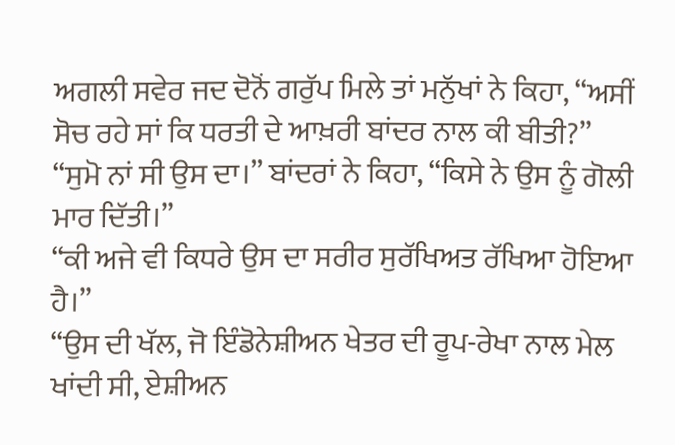ਅਗਲੀ ਸਵੇਰ ਜਦ ਦੋਨੋਂ ਗਰੁੱਪ ਮਿਲੇ ਤਾਂ ਮਨੁੱਖਾਂ ਨੇ ਕਿਹਾ, “ਅਸੀਂ ਸੋਚ ਰਹੇ ਸਾਂ ਕਿ ਧਰਤੀ ਦੇ ਆਖ਼ਰੀ ਬਾਂਦਰ ਨਾਲ ਕੀ ਬੀਤੀ?”
“ਸੁਮੋ ਨਾਂ ਸੀ ਉਸ ਦਾ।” ਬਾਂਦਰਾਂ ਨੇ ਕਿਹਾ, “ਕਿਸੇ ਨੇ ਉਸ ਨੂੰ ਗੋਲੀ ਮਾਰ ਦਿੱਤੀ।”
“ਕੀ ਅਜੇ ਵੀ ਕਿਧਰੇ ਉਸ ਦਾ ਸਰੀਰ ਸੁਰੱਖਿਅਤ ਰੱਖਿਆ ਹੋਇਆ ਹੈ।”
“ਉਸ ਦੀ ਖੱਲ, ਜੋ ਇੰਡੋਨੇਸ਼ੀਅਨ ਖੇਤਰ ਦੀ ਰੂਪ-ਰੇਖਾ ਨਾਲ ਮੇਲ ਖਾਂਦੀ ਸੀ, ਏਸ਼ੀਅਨ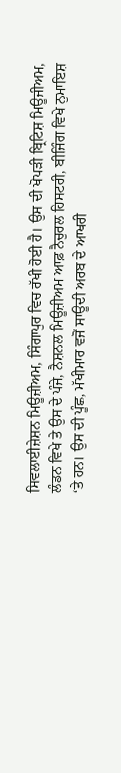ਸਿਵਲਾਈਜ਼ੇਸ਼ਨ ਮਿਊਜ਼ੀਅਮ, ਸਿੰਗਾਪੁਰ ਵਿਚ ਰੱਖੀ ਹੋਈ ਹੈ। ਉਸ ਦੀ ਖੋਪੜੀ ਬ੍ਰਿਟਿਸ਼ ਮਿਊਜੀਅਮ, ਲੰਡਨ ਵਿਖੇ ਤੇ ਉਸ ਦੇ ਪੰਜੇ, ਨੈਸ਼ਨਲ ਮਿਊਜ਼ੀਅਮ ਆਫ਼ ਨੈਚੁਰਲ ਹਿਸਟਰੀ, ਬੀਜਿੰਗ ਵਿਖੇ ਨੁਮਾਇਸ਼ ‘ਤੇ ਹਨ। ਉਸ ਦੀ ਪੂੰਛ, ਮੱਖੀਮਾਰ ਵਜੋਂ ਸਾਊਦੀ ਅਰਬ ਦੇ ਆਖਰੀ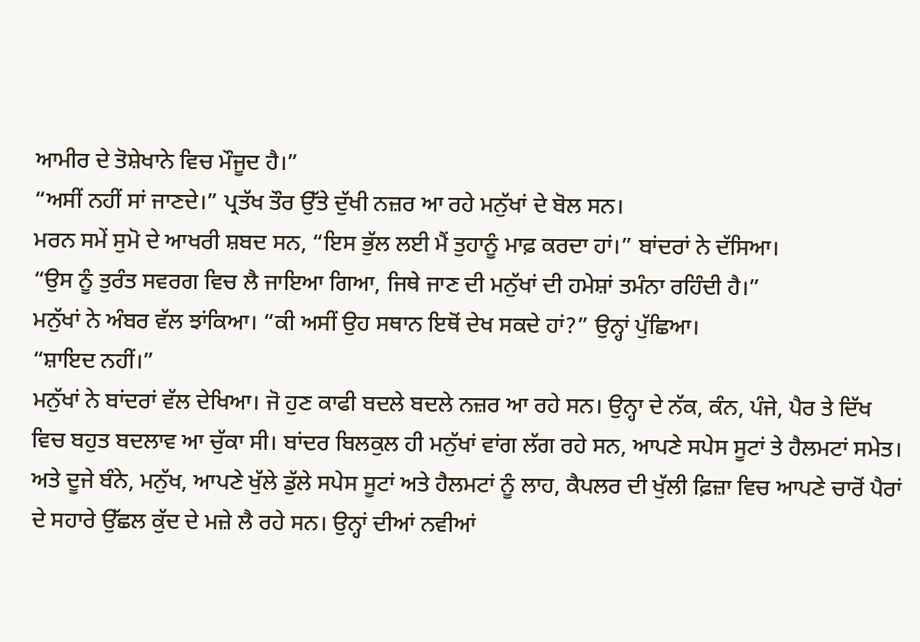ਆਮੀਰ ਦੇ ਤੋਸ਼ੇਖਾਨੇ ਵਿਚ ਮੌਜੂਦ ਹੈ।”
“ਅਸੀਂ ਨਹੀਂ ਸਾਂ ਜਾਣਦੇ।” ਪ੍ਰਤੱਖ ਤੌਰ ਉੱਤੇ ਦੁੱਖੀ ਨਜ਼ਰ ਆ ਰਹੇ ਮਨੁੱਖਾਂ ਦੇ ਬੋਲ ਸਨ।
ਮਰਨ ਸਮੇਂ ਸੁਮੋ ਦੇ ਆਖਰੀ ਸ਼ਬਦ ਸਨ, “ਇਸ ਭੁੱਲ ਲਈ ਮੈਂ ਤੁਹਾਨੂੰ ਮਾਫ਼ ਕਰਦਾ ਹਾਂ।” ਬਾਂਦਰਾਂ ਨੇ ਦੱਸਿਆ।
“ਉਸ ਨੂੰ ਤੁਰੰਤ ਸਵਰਗ ਵਿਚ ਲੈ ਜਾਇਆ ਗਿਆ, ਜਿਥੇ ਜਾਣ ਦੀ ਮਨੁੱਖਾਂ ਦੀ ਹਮੇਸ਼ਾਂ ਤਮੰਨਾ ਰਹਿੰਦੀ ਹੈ।”
ਮਨੁੱਖਾਂ ਨੇ ਅੰਬਰ ਵੱਲ ਝਾਂਕਿਆ। “ਕੀ ਅਸੀਂ ਉਹ ਸਥਾਨ ਇਥੋਂ ਦੇਖ ਸਕਦੇ ਹਾਂ?” ਉਨ੍ਹਾਂ ਪੁੱਛਿਆ।
“ਸ਼ਾਇਦ ਨਹੀਂ।”
ਮਨੁੱਖਾਂ ਨੇ ਬਾਂਦਰਾਂ ਵੱਲ ਦੇਖਿਆ। ਜੋ ਹੁਣ ਕਾਫੀ ਬਦਲੇ ਬਦਲੇ ਨਜ਼ਰ ਆ ਰਹੇ ਸਨ। ਉਨ੍ਹਾ ਦੇ ਨੱਕ, ਕੰਨ, ਪੰਜੇ, ਪੈਰ ਤੇ ਦਿੱਖ ਵਿਚ ਬਹੁਤ ਬਦਲਾਵ ਆ ਚੁੱਕਾ ਸੀ। ਬਾਂਦਰ ਬਿਲਕੁਲ ਹੀ ਮਨੁੱਖਾਂ ਵਾਂਗ ਲੱਗ ਰਹੇ ਸਨ, ਆਪਣੇ ਸਪੇਸ ਸੂਟਾਂ ਤੇ ਹੈਲਮਟਾਂ ਸਮੇਤ।
ਅਤੇ ਦੂਜੇ ਬੰਨੇ, ਮਨੁੱਖ, ਆਪਣੇ ਖੁੱਲੇ ਡੁੱਲੇ ਸਪੇਸ ਸੂਟਾਂ ਅਤੇ ਹੈਲਮਟਾਂ ਨੂੰ ਲਾਹ, ਕੈਪਲਰ ਦੀ ਖੁੱਲੀ ਫ਼ਿਜ਼ਾ ਵਿਚ ਆਪਣੇ ਚਾਰੋਂ ਪੈਰਾਂ ਦੇ ਸਹਾਰੇ ਉੱਛਲ ਕੁੱਦ ਦੇ ਮਜ਼ੇ ਲੈ ਰਹੇ ਸਨ। ਉਨ੍ਹਾਂ ਦੀਆਂ ਨਵੀਆਂ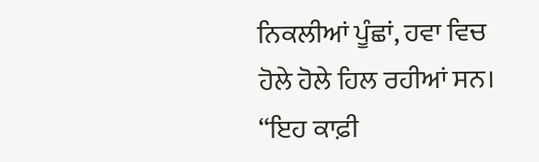ਨਿਕਲੀਆਂ ਪੂੰਛਾਂ, ਹਵਾ ਵਿਚ ਹੋਲੇ ਹੋਲੇ ਹਿਲ ਰਹੀਆਂ ਸਨ।
“ਇਹ ਕਾਫ਼ੀ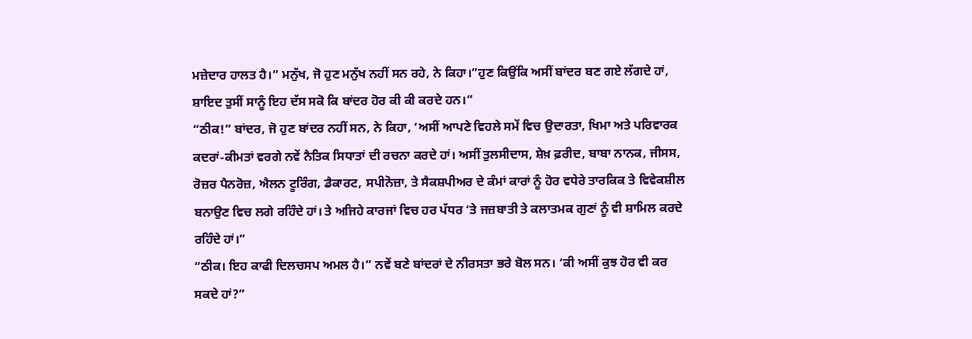ਮਜ਼ੇਦਾਰ ਹਾਲਤ ਹੈ।” ਮਨੁੱਖ, ਜੋ ਹੁਣ ਮਨੁੱਖ ਨਹੀਂ ਸਨ ਰਹੇ, ਨੇ ਕਿਹਾ।”ਹੁਣ ਕਿਉਂਕਿ ਅਸੀਂ ਬਾਂਦਰ ਬਣ ਗਏ ਲੱਗਦੇ ਹਾਂ, ਸ਼ਾਇਦ ਤੁਸੀਂ ਸਾਨੂੰ ਇਹ ਦੱਸ ਸਕੋ ਕਿ ਬਾਂਦਰ ਹੋਰ ਕੀ ਕੀ ਕਰਦੇ ਹਨ।”
“ਠੀਕ!” ਬਾਂਦਰ, ਜੋ ਹੁਣ ਬਾਂਦਰ ਨਹੀਂ ਸਨ, ਨੇ ਕਿਹਾ, ‘ਅਸੀਂ ਆਪਣੇ ਵਿਹਲੇ ਸਮੇਂ ਵਿਚ ਉਦਾਰਤਾ, ਖਿਮਾ ਅਤੇ ਪਰਿਵਾਰਕ ਕਦਰਾਂ-ਕੀਮਤਾਂ ਵਰਗੇ ਨਵੇਂ ਨੈਤਿਕ ਸਿਧਾਤਾਂ ਦੀ ਰਚਨਾ ਕਰਦੇ ਹਾਂ। ਅਸੀਂ ਤੁਲਸੀਦਾਸ, ਸ਼ੇਖ਼ ਫ਼ਰੀਦ, ਬਾਬਾ ਨਾਨਕ, ਜੀਸਸ, ਰੋਜ਼ਰ ਪੈਨਰੋਜ਼, ਐਲਨ ਟੂਰਿੰਗ, ਡੈਕਾਰਟ, ਸਪੀਨੋਜ਼ਾ, ਤੇ ਸੈਕਸ਼ਪੀਅਰ ਦੇ ਕੰਮਾਂ ਕਾਰਾਂ ਨੂੰ ਹੋਰ ਵਧੇਰੇ ਤਾਰਕਿਕ ਤੇ ਵਿਵੇਕਸ਼ੀਲ ਬਨਾਉਣ ਵਿਚ ਲਗੇ ਰਹਿੰਦੇ ਹਾਂ। ਤੇ ਅਜਿਹੇ ਕਾਰਜਾਂ ਵਿਚ ਹਰ ਪੱਧਰ ‘ਤੇ ਜਜ਼ਬਾਤੀ ਤੇ ਕਲਾਤਮਕ ਗੁਣਾਂ ਨੂੰ ਵੀ ਸ਼ਾਮਿਲ ਕਰਦੇ ਰਹਿੰਦੇ ਹਾਂ।”
“ਠੀਕ। ਇਹ ਕਾਫੀ ਦਿਲਚਸਪ ਅਮਲ ਹੈ।” ਨਵੇਂ ਬਣੇ ਬਾਂਦਰਾਂ ਦੇ ਨੀਰਸਤਾ ਭਰੇ ਬੋਲ ਸਨ। ‘ਕੀ ਅਸੀਂ ਕੁਝ ਹੋਰ ਵੀ ਕਰ ਸਕਦੇ ਹਾਂ?”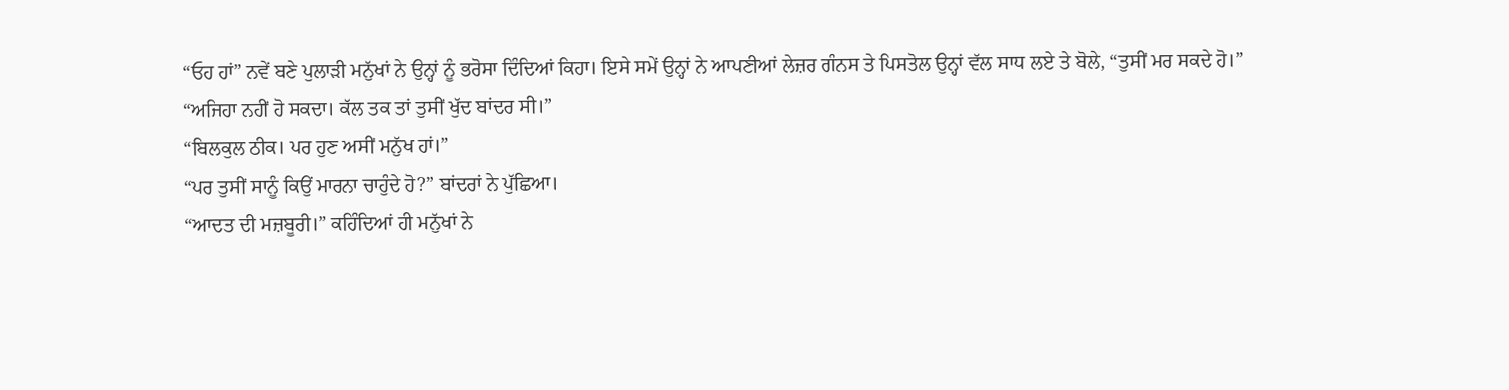“ਓਹ ਹਾਂ” ਨਵੇਂ ਬਣੇ ਪੁਲਾੜੀ ਮਨੁੱਖਾਂ ਨੇ ਉਨ੍ਹਾਂ ਨੂੰ ਭਰੋਸਾ ਦਿੰਦਿਆਂ ਕਿਹਾ। ਇਸੇ ਸਮੇਂ ਉਨ੍ਹਾਂ ਨੇ ਆਪਣੀਆਂ ਲੇਜ਼ਰ ਗੰਨਸ ਤੇ ਪਿਸਤੋਲ ਉਨ੍ਹਾਂ ਵੱਲ ਸਾਧ ਲਏ ਤੇ ਬੋਲੇ, “ਤੁਸੀਂ ਮਰ ਸਕਦੇ ਹੋ।”
“ਅਜਿਹਾ ਨਹੀਂ ਹੋ ਸਕਦਾ। ਕੱਲ ਤਕ ਤਾਂ ਤੁਸੀਂ ਖੁੱਦ ਬਾਂਦਰ ਸੀ।”
“ਬਿਲਕੁਲ ਠੀਕ। ਪਰ ਹੁਣ ਅਸੀਂ ਮਨੁੱਖ ਹਾਂ।”
“ਪਰ ਤੁਸੀਂ ਸਾਨੂੰ ਕਿਉਂ ਮਾਰਨਾ ਚਾਹੁੰਦੇ ਹੋ?” ਬਾਂਦਰਾਂ ਨੇ ਪੁੱਛਿਆ।
“ਆਦਤ ਦੀ ਮਜ਼ਬੂਰੀ।” ਕਹਿੰਦਿਆਂ ਹੀ ਮਨੁੱਖਾਂ ਨੇ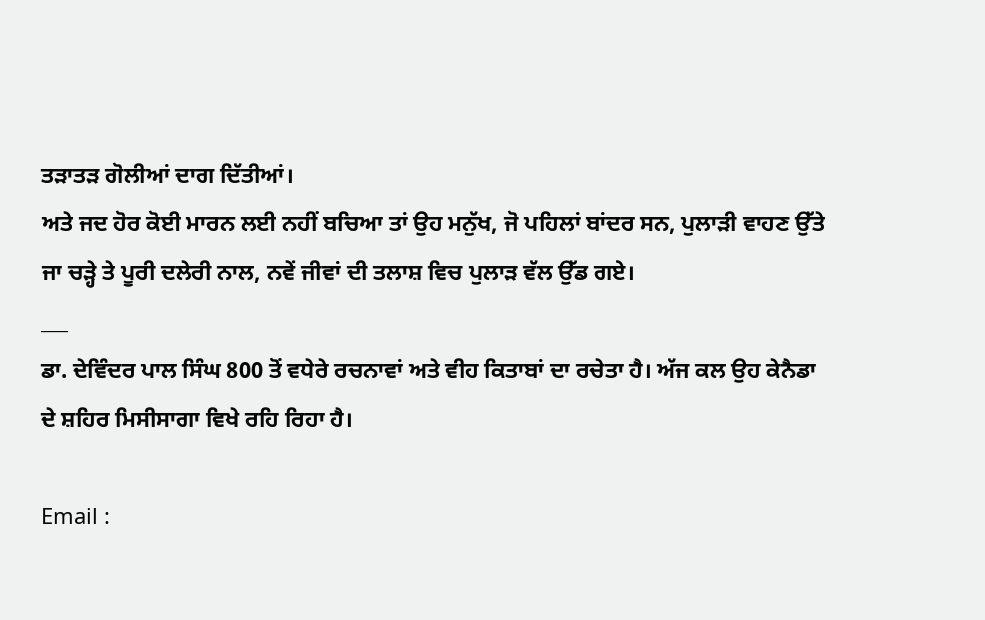ਤੜਾਤੜ ਗੋਲੀਆਂ ਦਾਗ ਦਿੱਤੀਆਂ।
ਅਤੇ ਜਦ ਹੋਰ ਕੋਈ ਮਾਰਨ ਲਈ ਨਹੀਂ ਬਚਿਆ ਤਾਂ ਉਹ ਮਨੁੱਖ, ਜੋ ਪਹਿਲਾਂ ਬਾਂਦਰ ਸਨ, ਪੁਲਾੜੀ ਵਾਹਣ ਉੱਤੇ ਜਾ ਚੜ੍ਹੇ ਤੇ ਪੂਰੀ ਦਲੇਰੀ ਨਾਲ, ਨਵੇਂ ਜੀਵਾਂ ਦੀ ਤਲਾਸ਼ ਵਿਚ ਪੁਲਾੜ ਵੱਲ ਉੱਡ ਗਏ।
___
ਡਾ. ਦੇਵਿੰਦਰ ਪਾਲ ਸਿੰਘ 800 ਤੋਂ ਵਧੇਰੇ ਰਚਨਾਵਾਂ ਅਤੇ ਵੀਹ ਕਿਤਾਬਾਂ ਦਾ ਰਚੇਤਾ ਹੈ। ਅੱਜ ਕਲ ਉਹ ਕੇਨੈਡਾ ਦੇ ਸ਼ਹਿਰ ਮਿਸੀਸਾਗਾ ਵਿਖੇ ਰਹਿ ਰਿਹਾ ਹੈ।

Email :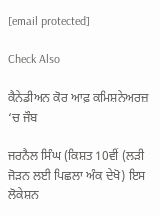[email protected]

Check Also

ਕੈਨੇਡੀਅਨ ਕੋਰ ਆਫ਼ ਕਮਿਸ਼ਨੇਅਰਜ਼ ‘ਚ ਜੌਬ

ਜਰਨੈਲ ਸਿੰਘ (ਕਿਸ਼ਤ 10ਵੀਂ (ਲੜੀ ਜੋੜਨ ਲਈ ਪਿਛਲਾ ਅੰਕ ਦੇਖੋ) ਇਸ ਲੋਕੇਸ਼ਨ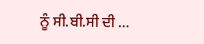ਨੂੰ ਸੀ.ਬੀ.ਸੀ ਦੀ …